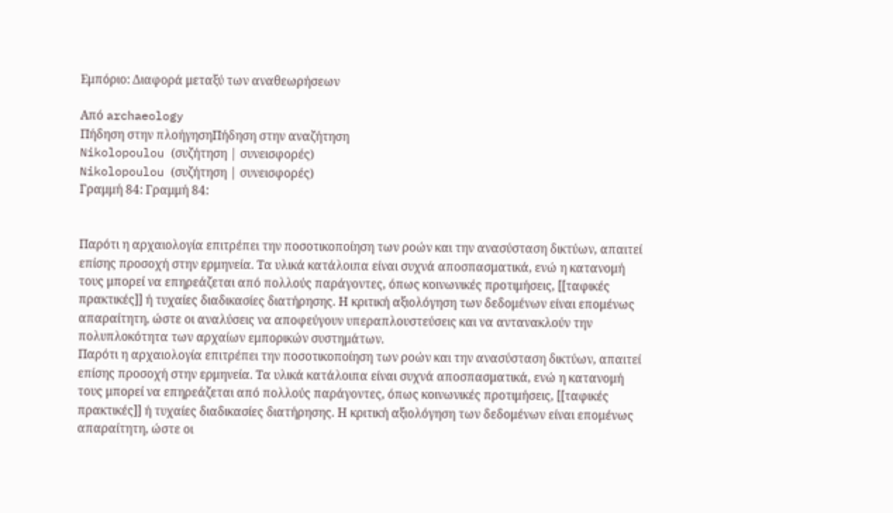Εμπόριο: Διαφορά μεταξύ των αναθεωρήσεων

Από archaeology
Πήδηση στην πλοήγησηΠήδηση στην αναζήτηση
Nikolopoulou (συζήτηση | συνεισφορές)
Nikolopoulou (συζήτηση | συνεισφορές)
Γραμμή 84: Γραμμή 84:


Παρότι η αρχαιολογία επιτρέπει την ποσοτικοποίηση των ροών και την ανασύσταση δικτύων, απαιτεί επίσης προσοχή στην ερμηνεία. Τα υλικά κατάλοιπα είναι συχνά αποσπασματικά, ενώ η κατανομή τους μπορεί να επηρεάζεται από πολλούς παράγοντες, όπως κοινωνικές προτιμήσεις, [[ταφικές πρακτικές]] ή τυχαίες διαδικασίες διατήρησης. Η κριτική αξιολόγηση των δεδομένων είναι επομένως απαραίτητη, ώστε οι αναλύσεις να αποφεύγουν υπεραπλουστεύσεις και να αντανακλούν την πολυπλοκότητα των αρχαίων εμπορικών συστημάτων.
Παρότι η αρχαιολογία επιτρέπει την ποσοτικοποίηση των ροών και την ανασύσταση δικτύων, απαιτεί επίσης προσοχή στην ερμηνεία. Τα υλικά κατάλοιπα είναι συχνά αποσπασματικά, ενώ η κατανομή τους μπορεί να επηρεάζεται από πολλούς παράγοντες, όπως κοινωνικές προτιμήσεις, [[ταφικές πρακτικές]] ή τυχαίες διαδικασίες διατήρησης. Η κριτική αξιολόγηση των δεδομένων είναι επομένως απαραίτητη, ώστε οι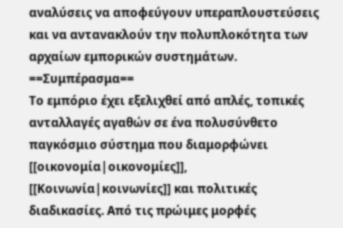αναλύσεις να αποφεύγουν υπεραπλουστεύσεις και να αντανακλούν την πολυπλοκότητα των αρχαίων εμπορικών συστημάτων.
==Συμπέρασμα==
Το εμπόριο έχει εξελιχθεί από απλές, τοπικές ανταλλαγές αγαθών σε ένα πολυσύνθετο παγκόσμιο σύστημα που διαμορφώνει [[οικονομία|οικονομίες]], [[Κοινωνία|κοινωνίες]] και πολιτικές διαδικασίες. Από τις πρώιμες μορφές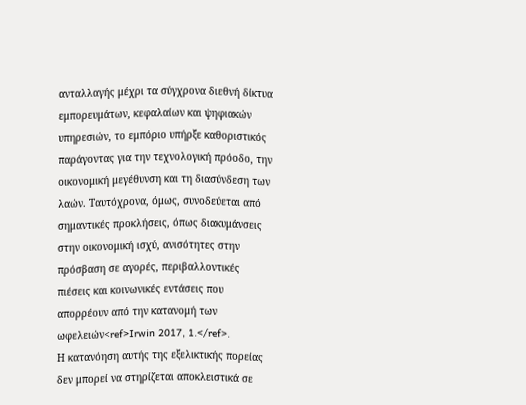ανταλλαγής μέχρι τα σύγχρονα διεθνή δίκτυα εμπορευμάτων, κεφαλαίων και ψηφιακών υπηρεσιών, το εμπόριο υπήρξε καθοριστικός παράγοντας για την τεχνολογική πρόοδο, την οικονομική μεγέθυνση και τη διασύνδεση των λαών. Ταυτόχρονα, όμως, συνοδεύεται από σημαντικές προκλήσεις, όπως διακυμάνσεις στην οικονομική ισχύ, ανισότητες στην πρόσβαση σε αγορές, περιβαλλοντικές πιέσεις και κοινωνικές εντάσεις που απορρέουν από την κατανομή των ωφελειών<ref>Irwin 2017, 1.</ref>.
Η κατανόηση αυτής της εξελικτικής πορείας δεν μπορεί να στηρίζεται αποκλειστικά σε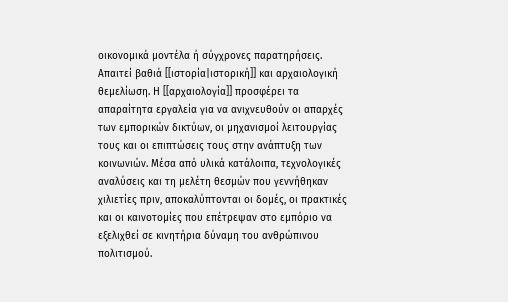οικονομικά μοντέλα ή σύγχρονες παρατηρήσεις. Απαιτεί βαθιά [[ιστορία|ιστορική]] και αρχαιολογική θεμελίωση. Η [[αρχαιολογία]] προσφέρει τα απαραίτητα εργαλεία για να ανιχνευθούν οι απαρχές των εμπορικών δικτύων, οι μηχανισμοί λειτουργίας τους και οι επιπτώσεις τους στην ανάπτυξη των κοινωνιών. Μέσα από υλικά κατάλοιπα, τεχνολογικές αναλύσεις και τη μελέτη θεσμών που γεννήθηκαν χιλιετίες πριν, αποκαλύπτονται οι δομές, οι πρακτικές και οι καινοτομίες που επέτρεψαν στο εμπόριο να εξελιχθεί σε κινητήρια δύναμη του ανθρώπινου πολιτισμού.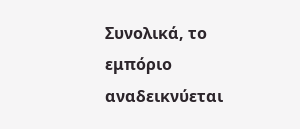Συνολικά, το εμπόριο αναδεικνύεται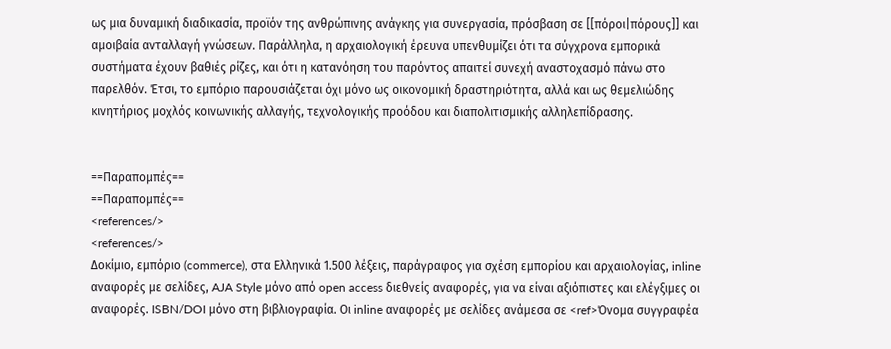ως μια δυναμική διαδικασία, προϊόν της ανθρώπινης ανάγκης για συνεργασία, πρόσβαση σε [[πόροι|πόρους]] και αμοιβαία ανταλλαγή γνώσεων. Παράλληλα, η αρχαιολογική έρευνα υπενθυμίζει ότι τα σύγχρονα εμπορικά συστήματα έχουν βαθιές ρίζες, και ότι η κατανόηση του παρόντος απαιτεί συνεχή αναστοχασμό πάνω στο παρελθόν. Έτσι, το εμπόριο παρουσιάζεται όχι μόνο ως οικονομική δραστηριότητα, αλλά και ως θεμελιώδης κινητήριος μοχλός κοινωνικής αλλαγής, τεχνολογικής προόδου και διαπολιτισμικής αλληλεπίδρασης.


==Παραπομπές==
==Παραπομπές==
<references/>
<references/>
Δοκίμιο, εμπόριο (commerce), στα Ελληνικά 1.500 λέξεις, παράγραφος για σχέση εμπορίου και αρχαιολογίας, inline αναφορές με σελίδες, AJA Style μόνο από open access διεθνείς αναφορές, για να είναι αξιόπιστες και ελέγξιμες οι αναφορές. ISBN/DOI μόνο στη βιβλιογραφία. Oι inline αναφορές με σελίδες ανάμεσα σε <ref>Όνομα συγγραφέα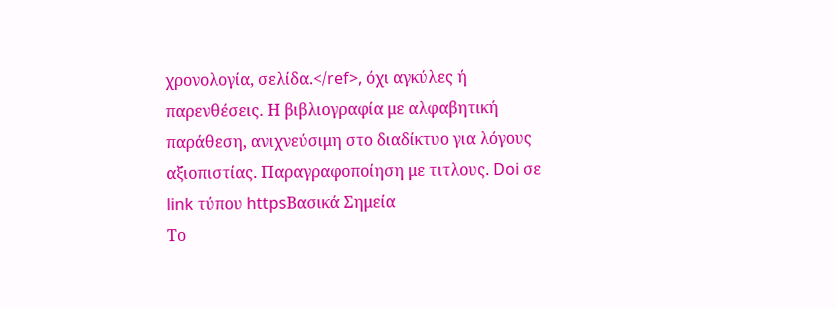χρονολογία, σελίδα.</ref>, όχι αγκύλες ή παρενθέσεις. Η βιβλιογραφία με αλφαβητική παράθεση, ανιχνεύσιμη στο διαδίκτυο για λόγους αξιοπιστίας. Παραγραφοποίηση με τιτλους. Doi σε link τύπου httpsΒασικά Σημεία
Το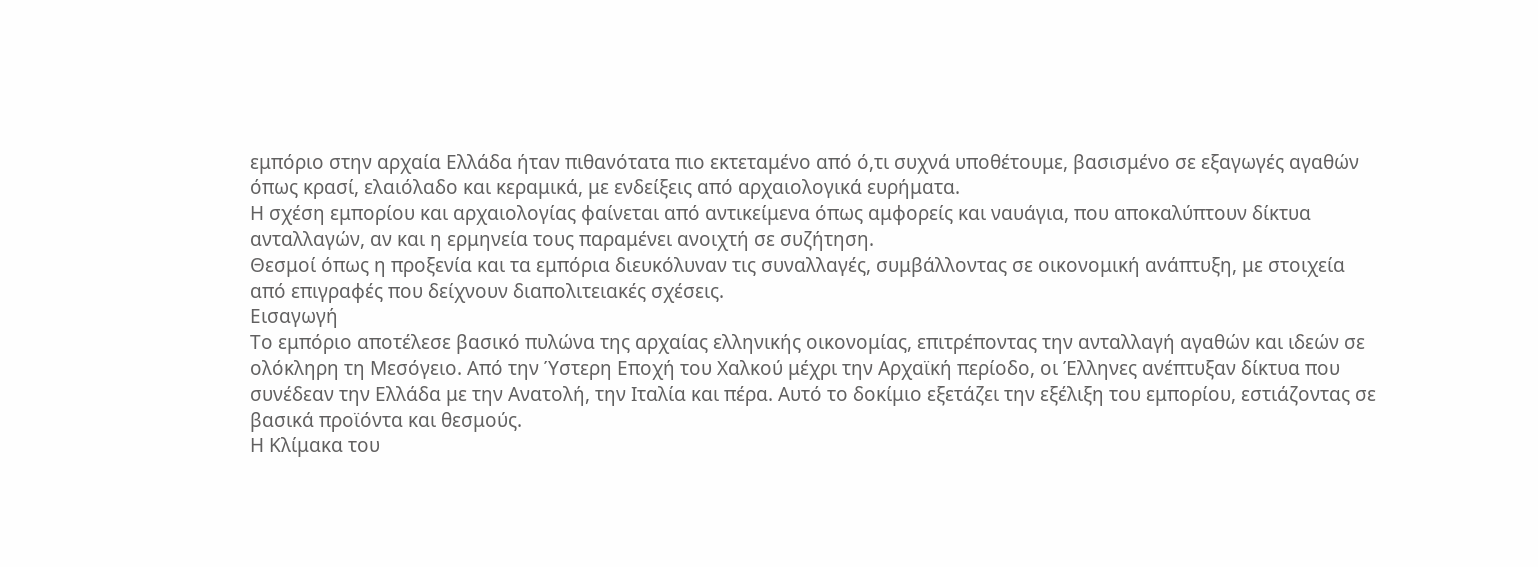εμπόριο στην αρχαία Ελλάδα ήταν πιθανότατα πιο εκτεταμένο από ό,τι συχνά υποθέτουμε, βασισμένο σε εξαγωγές αγαθών όπως κρασί, ελαιόλαδο και κεραμικά, με ενδείξεις από αρχαιολογικά ευρήματα.
Η σχέση εμπορίου και αρχαιολογίας φαίνεται από αντικείμενα όπως αμφορείς και ναυάγια, που αποκαλύπτουν δίκτυα ανταλλαγών, αν και η ερμηνεία τους παραμένει ανοιχτή σε συζήτηση.
Θεσμοί όπως η προξενία και τα εμπόρια διευκόλυναν τις συναλλαγές, συμβάλλοντας σε οικονομική ανάπτυξη, με στοιχεία από επιγραφές που δείχνουν διαπολιτειακές σχέσεις.
Εισαγωγή
Το εμπόριο αποτέλεσε βασικό πυλώνα της αρχαίας ελληνικής οικονομίας, επιτρέποντας την ανταλλαγή αγαθών και ιδεών σε ολόκληρη τη Μεσόγειο. Από την Ύστερη Εποχή του Χαλκού μέχρι την Αρχαϊκή περίοδο, οι Έλληνες ανέπτυξαν δίκτυα που συνέδεαν την Ελλάδα με την Ανατολή, την Ιταλία και πέρα. Αυτό το δοκίμιο εξετάζει την εξέλιξη του εμπορίου, εστιάζοντας σε βασικά προϊόντα και θεσμούς.
Η Κλίμακα του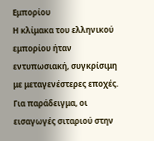Εμπορίου
Η κλίμακα του ελληνικού εμπορίου ήταν εντυπωσιακή, συγκρίσιμη με μεταγενέστερες εποχές. Για παράδειγμα, οι εισαγωγές σιταριού στην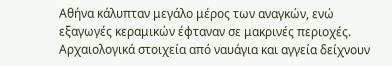Αθήνα κάλυπταν μεγάλο μέρος των αναγκών, ενώ εξαγωγές κεραμικών έφταναν σε μακρινές περιοχές. Αρχαιολογικά στοιχεία από ναυάγια και αγγεία δείχνουν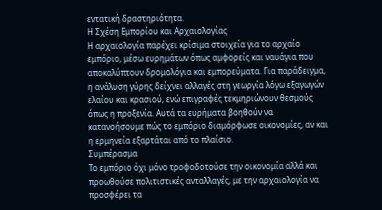εντατική δραστηριότητα.
Η Σχέση Εμπορίου και Αρχαιολογίας
Η αρχαιολογία παρέχει κρίσιμα στοιχεία για το αρχαίο εμπόριο, μέσω ευρημάτων όπως αμφορείς και ναυάγια που αποκαλύπτουν δρομολόγια και εμπορεύματα. Για παράδειγμα, η ανάλυση γύρης δείχνει αλλαγές στη γεωργία λόγω εξαγωγών ελαίου και κρασιού, ενώ επιγραφές τεκμηριώνουν θεσμούς όπως η προξενία. Αυτά τα ευρήματα βοηθούν να κατανοήσουμε πώς το εμπόριο διαμόρφωσε οικονομίες, αν και η ερμηνεία εξαρτάται από το πλαίσιο.
Συμπέρασμα
Το εμπόριο όχι μόνο τροφοδοτούσε την οικονομία αλλά και προωθούσε πολιτιστικές ανταλλαγές, με την αρχαιολογία να προσφέρει τα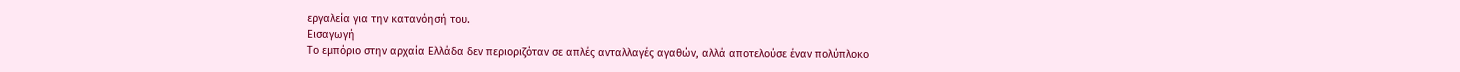εργαλεία για την κατανόησή του.
Εισαγωγή
Το εμπόριο στην αρχαία Ελλάδα δεν περιοριζόταν σε απλές ανταλλαγές αγαθών, αλλά αποτελούσε έναν πολύπλοκο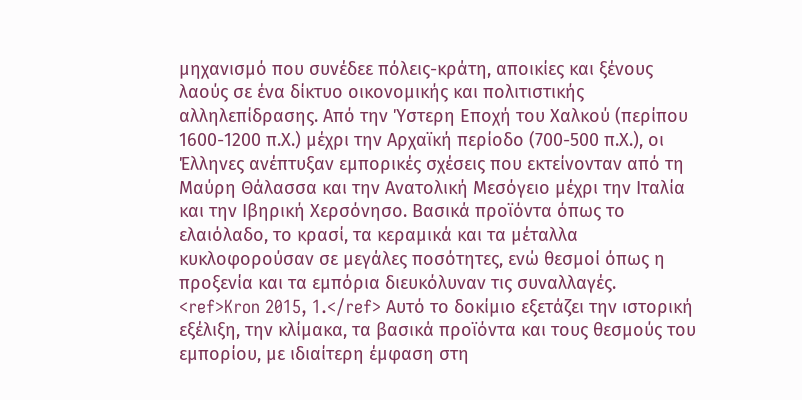μηχανισμό που συνέδεε πόλεις-κράτη, αποικίες και ξένους λαούς σε ένα δίκτυο οικονομικής και πολιτιστικής αλληλεπίδρασης. Από την Ύστερη Εποχή του Χαλκού (περίπου 1600-1200 π.Χ.) μέχρι την Αρχαϊκή περίοδο (700-500 π.Χ.), οι Έλληνες ανέπτυξαν εμπορικές σχέσεις που εκτείνονταν από τη Μαύρη Θάλασσα και την Ανατολική Μεσόγειο μέχρι την Ιταλία και την Ιβηρική Χερσόνησο. Βασικά προϊόντα όπως το ελαιόλαδο, το κρασί, τα κεραμικά και τα μέταλλα κυκλοφορούσαν σε μεγάλες ποσότητες, ενώ θεσμοί όπως η προξενία και τα εμπόρια διευκόλυναν τις συναλλαγές. <ref>Kron 2015, 1.</ref> Αυτό το δοκίμιο εξετάζει την ιστορική εξέλιξη, την κλίμακα, τα βασικά προϊόντα και τους θεσμούς του εμπορίου, με ιδιαίτερη έμφαση στη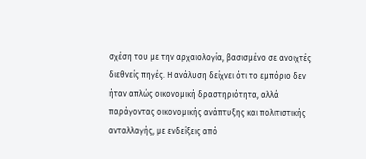σχέση του με την αρχαιολογία, βασισμένο σε ανοιχτές διεθνείς πηγές. Η ανάλυση δείχνει ότι το εμπόριο δεν ήταν απλώς οικονομική δραστηριότητα, αλλά παράγοντας οικονομικής ανάπτυξης και πολιτιστικής ανταλλαγής, με ενδείξεις από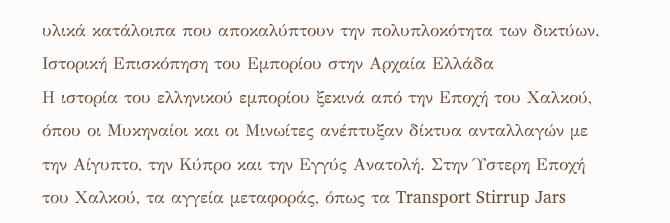υλικά κατάλοιπα που αποκαλύπτουν την πολυπλοκότητα των δικτύων.
Ιστορική Επισκόπηση του Εμπορίου στην Αρχαία Ελλάδα
Η ιστορία του ελληνικού εμπορίου ξεκινά από την Εποχή του Χαλκού, όπου οι Μυκηναίοι και οι Μινωίτες ανέπτυξαν δίκτυα ανταλλαγών με την Αίγυπτο, την Κύπρο και την Εγγύς Ανατολή. Στην Ύστερη Εποχή του Χαλκού, τα αγγεία μεταφοράς, όπως τα Transport Stirrup Jars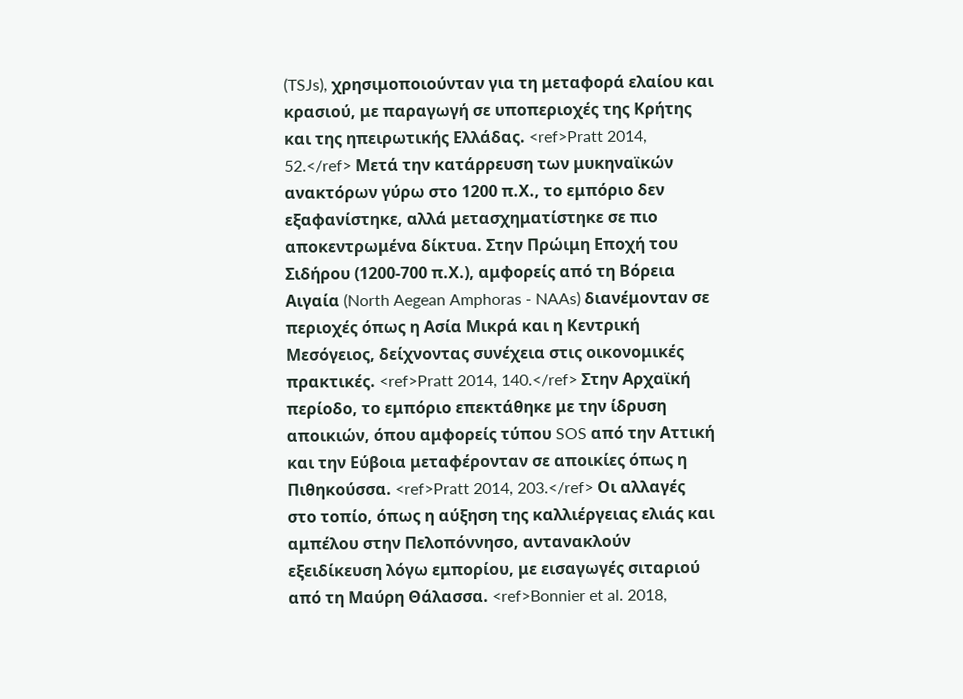(TSJs), χρησιμοποιούνταν για τη μεταφορά ελαίου και κρασιού, με παραγωγή σε υποπεριοχές της Κρήτης και της ηπειρωτικής Ελλάδας. <ref>Pratt 2014, 52.</ref> Μετά την κατάρρευση των μυκηναϊκών ανακτόρων γύρω στο 1200 π.Χ., το εμπόριο δεν εξαφανίστηκε, αλλά μετασχηματίστηκε σε πιο αποκεντρωμένα δίκτυα. Στην Πρώιμη Εποχή του Σιδήρου (1200-700 π.Χ.), αμφορείς από τη Βόρεια Αιγαία (North Aegean Amphoras - NAAs) διανέμονταν σε περιοχές όπως η Ασία Μικρά και η Κεντρική Μεσόγειος, δείχνοντας συνέχεια στις οικονομικές πρακτικές. <ref>Pratt 2014, 140.</ref> Στην Αρχαϊκή περίοδο, το εμπόριο επεκτάθηκε με την ίδρυση αποικιών, όπου αμφορείς τύπου SOS από την Αττική και την Εύβοια μεταφέρονταν σε αποικίες όπως η Πιθηκούσσα. <ref>Pratt 2014, 203.</ref> Οι αλλαγές στο τοπίο, όπως η αύξηση της καλλιέργειας ελιάς και αμπέλου στην Πελοπόννησο, αντανακλούν εξειδίκευση λόγω εμπορίου, με εισαγωγές σιταριού από τη Μαύρη Θάλασσα. <ref>Bonnier et al. 2018,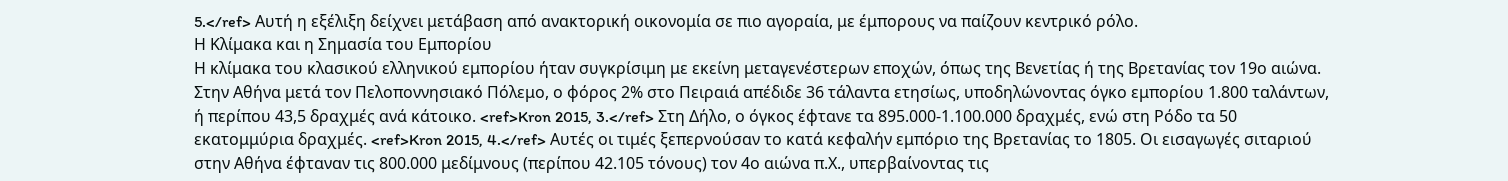5.</ref> Αυτή η εξέλιξη δείχνει μετάβαση από ανακτορική οικονομία σε πιο αγοραία, με έμπορους να παίζουν κεντρικό ρόλο.
Η Κλίμακα και η Σημασία του Εμπορίου
Η κλίμακα του κλασικού ελληνικού εμπορίου ήταν συγκρίσιμη με εκείνη μεταγενέστερων εποχών, όπως της Βενετίας ή της Βρετανίας τον 19ο αιώνα. Στην Αθήνα μετά τον Πελοποννησιακό Πόλεμο, ο φόρος 2% στο Πειραιά απέδιδε 36 τάλαντα ετησίως, υποδηλώνοντας όγκο εμπορίου 1.800 ταλάντων, ή περίπου 43,5 δραχμές ανά κάτοικο. <ref>Kron 2015, 3.</ref> Στη Δήλο, ο όγκος έφτανε τα 895.000-1.100.000 δραχμές, ενώ στη Ρόδο τα 50 εκατομμύρια δραχμές. <ref>Kron 2015, 4.</ref> Αυτές οι τιμές ξεπερνούσαν το κατά κεφαλήν εμπόριο της Βρετανίας το 1805. Οι εισαγωγές σιταριού στην Αθήνα έφταναν τις 800.000 μεδίμνους (περίπου 42.105 τόνους) τον 4ο αιώνα π.Χ., υπερβαίνοντας τις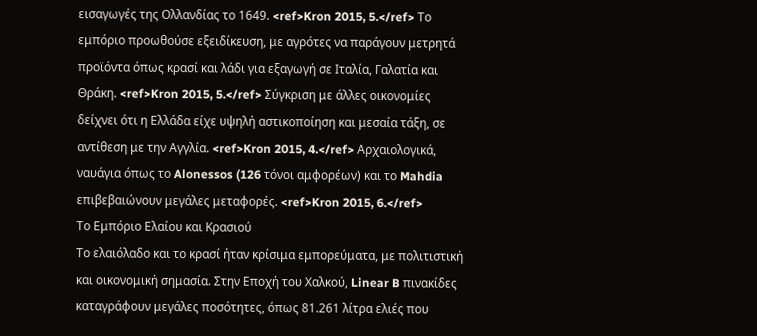εισαγωγές της Ολλανδίας το 1649. <ref>Kron 2015, 5.</ref> Το εμπόριο προωθούσε εξειδίκευση, με αγρότες να παράγουν μετρητά προϊόντα όπως κρασί και λάδι για εξαγωγή σε Ιταλία, Γαλατία και Θράκη. <ref>Kron 2015, 5.</ref> Σύγκριση με άλλες οικονομίες δείχνει ότι η Ελλάδα είχε υψηλή αστικοποίηση και μεσαία τάξη, σε αντίθεση με την Αγγλία. <ref>Kron 2015, 4.</ref> Αρχαιολογικά, ναυάγια όπως το Alonessos (126 τόνοι αμφορέων) και το Mahdia επιβεβαιώνουν μεγάλες μεταφορές. <ref>Kron 2015, 6.</ref>
Το Εμπόριο Ελαίου και Κρασιού
Το ελαιόλαδο και το κρασί ήταν κρίσιμα εμπορεύματα, με πολιτιστική και οικονομική σημασία. Στην Εποχή του Χαλκού, Linear B πινακίδες καταγράφουν μεγάλες ποσότητες, όπως 81.261 λίτρα ελιές που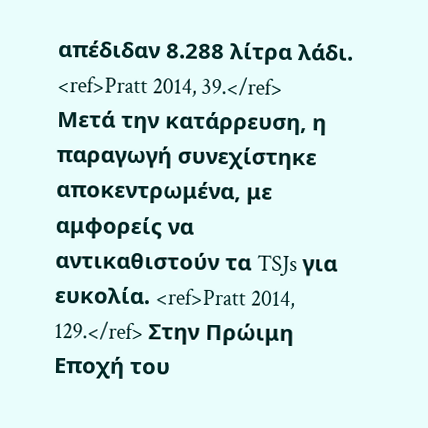απέδιδαν 8.288 λίτρα λάδι. <ref>Pratt 2014, 39.</ref> Μετά την κατάρρευση, η παραγωγή συνεχίστηκε αποκεντρωμένα, με αμφορείς να αντικαθιστούν τα TSJs για ευκολία. <ref>Pratt 2014, 129.</ref> Στην Πρώιμη Εποχή του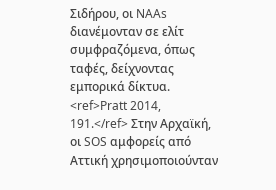Σιδήρου, οι NAAs διανέμονταν σε ελίτ συμφραζόμενα, όπως ταφές, δείχνοντας εμπορικά δίκτυα. <ref>Pratt 2014, 191.</ref> Στην Αρχαϊκή, οι SOS αμφορείς από Αττική χρησιμοποιούνταν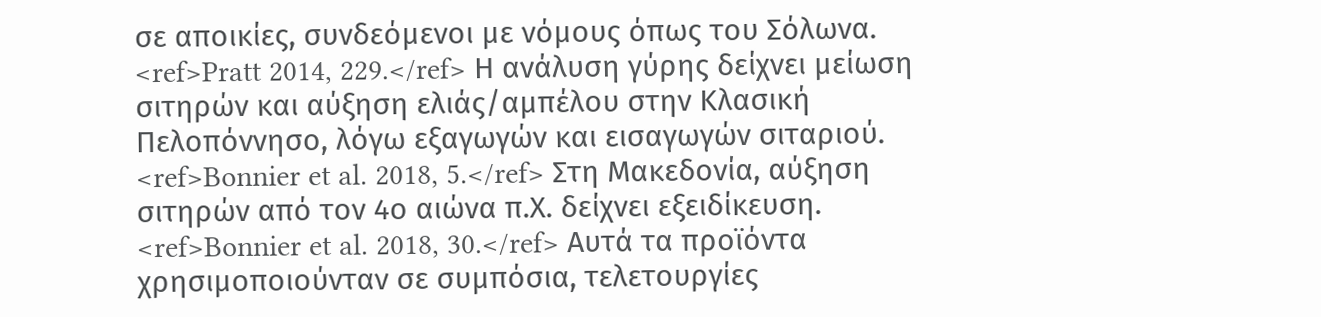σε αποικίες, συνδεόμενοι με νόμους όπως του Σόλωνα. <ref>Pratt 2014, 229.</ref> Η ανάλυση γύρης δείχνει μείωση σιτηρών και αύξηση ελιάς/αμπέλου στην Κλασική Πελοπόννησο, λόγω εξαγωγών και εισαγωγών σιταριού. <ref>Bonnier et al. 2018, 5.</ref> Στη Μακεδονία, αύξηση σιτηρών από τον 4ο αιώνα π.Χ. δείχνει εξειδίκευση. <ref>Bonnier et al. 2018, 30.</ref> Αυτά τα προϊόντα χρησιμοποιούνταν σε συμπόσια, τελετουργίες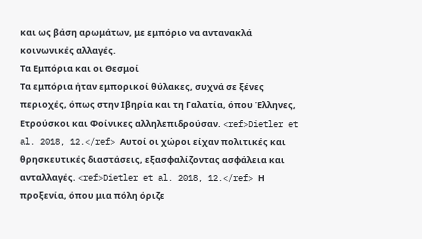και ως βάση αρωμάτων, με εμπόριο να αντανακλά κοινωνικές αλλαγές.
Τα Εμπόρια και οι Θεσμοί
Τα εμπόρια ήταν εμπορικοί θύλακες, συχνά σε ξένες περιοχές, όπως στην Ιβηρία και τη Γαλατία, όπου Έλληνες, Ετρούσκοι και Φοίνικες αλληλεπιδρούσαν. <ref>Dietler et al. 2018, 12.</ref> Αυτοί οι χώροι είχαν πολιτικές και θρησκευτικές διαστάσεις, εξασφαλίζοντας ασφάλεια και ανταλλαγές. <ref>Dietler et al. 2018, 12.</ref> Η προξενία, όπου μια πόλη όριζε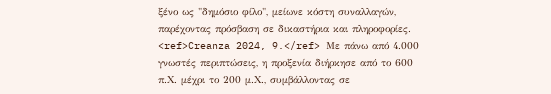ξένο ως "δημόσιο φίλο", μείωνε κόστη συναλλαγών, παρέχοντας πρόσβαση σε δικαστήρια και πληροφορίες. <ref>Creanza 2024, 9.</ref> Με πάνω από 4.000 γνωστές περιπτώσεις, η προξενία διήρκησε από το 600 π.Χ. μέχρι το 200 μ.Χ., συμβάλλοντας σε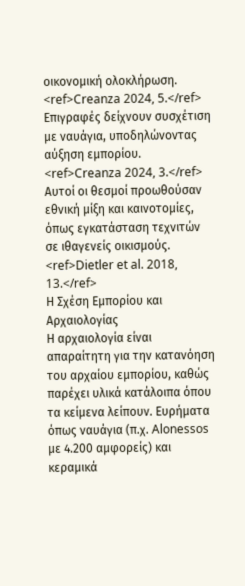οικονομική ολοκλήρωση. <ref>Creanza 2024, 5.</ref> Επιγραφές δείχνουν συσχέτιση με ναυάγια, υποδηλώνοντας αύξηση εμπορίου. <ref>Creanza 2024, 3.</ref> Αυτοί οι θεσμοί προωθούσαν εθνική μίξη και καινοτομίες, όπως εγκατάσταση τεχνιτών σε ιθαγενείς οικισμούς. <ref>Dietler et al. 2018, 13.</ref>
Η Σχέση Εμπορίου και Αρχαιολογίας
Η αρχαιολογία είναι απαραίτητη για την κατανόηση του αρχαίου εμπορίου, καθώς παρέχει υλικά κατάλοιπα όπου τα κείμενα λείπουν. Ευρήματα όπως ναυάγια (π.χ. Alonessos με 4.200 αμφορείς) και κεραμικά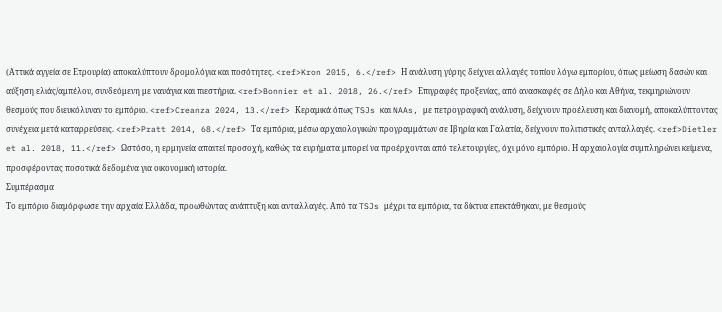(Αττικά αγγεία σε Ετρουρία) αποκαλύπτουν δρομολόγια και ποσότητες. <ref>Kron 2015, 6.</ref> Η ανάλυση γύρης δείχνει αλλαγές τοπίου λόγω εμπορίου, όπως μείωση δασών και αύξηση ελιάς/αμπέλου, συνδεόμενη με ναυάγια και πιεστήρια. <ref>Bonnier et al. 2018, 26.</ref> Επιγραφές προξενίας, από ανασκαφές σε Δήλο και Αθήνα, τεκμηριώνουν θεσμούς που διευκόλυναν το εμπόριο. <ref>Creanza 2024, 13.</ref> Κεραμικά όπως TSJs και NAAs, με πετρογραφική ανάλυση, δείχνουν προέλευση και διανομή, αποκαλύπτοντας συνέχεια μετά καταρρεύσεις. <ref>Pratt 2014, 68.</ref> Τα εμπόρια, μέσω αρχαιολογικών προγραμμάτων σε Ιβηρία και Γαλατία, δείχνουν πολιτιστικές ανταλλαγές. <ref>Dietler et al. 2018, 11.</ref> Ωστόσο, η ερμηνεία απαιτεί προσοχή, καθώς τα ευρήματα μπορεί να προέρχονται από τελετουργίες, όχι μόνο εμπόριο. Η αρχαιολογία συμπληρώνει κείμενα, προσφέροντας ποσοτικά δεδομένα για οικονομική ιστορία.
Συμπέρασμα
Το εμπόριο διαμόρφωσε την αρχαία Ελλάδα, προωθώντας ανάπτυξη και ανταλλαγές. Από τα TSJs μέχρι τα εμπόρια, τα δίκτυα επεκτάθηκαν, με θεσμούς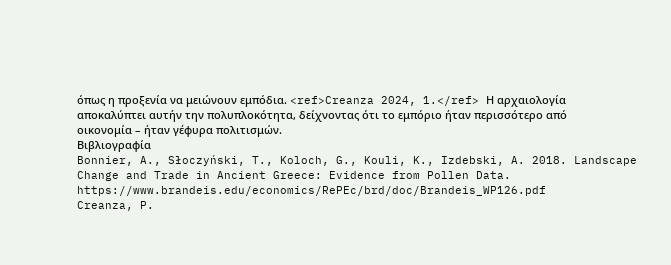όπως η προξενία να μειώνουν εμπόδια. <ref>Creanza 2024, 1.</ref> Η αρχαιολογία αποκαλύπτει αυτήν την πολυπλοκότητα, δείχνοντας ότι το εμπόριο ήταν περισσότερο από οικονομία – ήταν γέφυρα πολιτισμών.
Βιβλιογραφία
Bonnier, A., Słoczyński, T., Koloch, G., Kouli, K., Izdebski, A. 2018. Landscape Change and Trade in Ancient Greece: Evidence from Pollen Data. https://www.brandeis.edu/economics/RePEc/brd/doc/Brandeis_WP126.pdf
Creanza, P.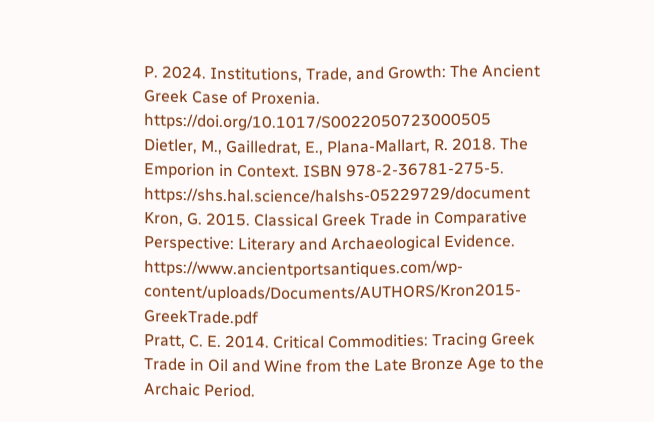P. 2024. Institutions, Trade, and Growth: The Ancient Greek Case of Proxenia. https://doi.org/10.1017/S0022050723000505
Dietler, M., Gailledrat, E., Plana-Mallart, R. 2018. The Emporion in Context. ISBN 978-2-36781-275-5. https://shs.hal.science/halshs-05229729/document
Kron, G. 2015. Classical Greek Trade in Comparative Perspective: Literary and Archaeological Evidence. https://www.ancientportsantiques.com/wp-content/uploads/Documents/AUTHORS/Kron2015-GreekTrade.pdf
Pratt, C. E. 2014. Critical Commodities: Tracing Greek Trade in Oil and Wine from the Late Bronze Age to the Archaic Period.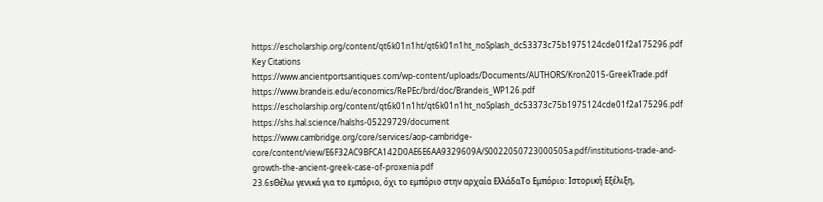https://escholarship.org/content/qt6k01n1ht/qt6k01n1ht_noSplash_dc53373c75b1975124cde01f2a175296.pdf
Key Citations
https://www.ancientportsantiques.com/wp-content/uploads/Documents/AUTHORS/Kron2015-GreekTrade.pdf
https://www.brandeis.edu/economics/RePEc/brd/doc/Brandeis_WP126.pdf
https://escholarship.org/content/qt6k01n1ht/qt6k01n1ht_noSplash_dc53373c75b1975124cde01f2a175296.pdf
https://shs.hal.science/halshs-05229729/document
https://www.cambridge.org/core/services/aop-cambridge-core/content/view/E6F32AC9BFCA142D0AE6E6AA9329609A/S0022050723000505a.pdf/institutions-trade-and-growth-the-ancient-greek-case-of-proxenia.pdf
23.6sΘέλω γενικά για το εμπόριο, όχι το εμπόριο στην αρχαία ΕλλάδαΤο Εμπόριο: Ιστορική Εξέλιξη,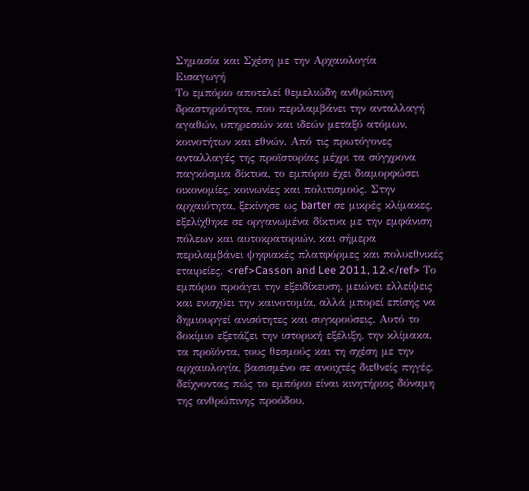Σημασία και Σχέση με την Αρχαιολογία
Εισαγωγή
Το εμπόριο αποτελεί θεμελιώδη ανθρώπινη δραστηριότητα, που περιλαμβάνει την ανταλλαγή αγαθών, υπηρεσιών και ιδεών μεταξύ ατόμων, κοινοτήτων και εθνών. Από τις πρωτόγονες ανταλλαγές της προϊστορίας μέχρι τα σύγχρονα παγκόσμια δίκτυα, το εμπόριο έχει διαμορφώσει οικονομίες, κοινωνίες και πολιτισμούς. Στην αρχαιότητα, ξεκίνησε ως barter σε μικρές κλίμακες, εξελίχθηκε σε οργανωμένα δίκτυα με την εμφάνιση πόλεων και αυτοκρατοριών, και σήμερα περιλαμβάνει ψηφιακές πλατφόρμες και πολυεθνικές εταιρείες. <ref>Casson and Lee 2011, 12.</ref> Το εμπόριο προάγει την εξειδίκευση, μειώνει ελλείψεις και ενισχύει την καινοτομία, αλλά μπορεί επίσης να δημιουργεί ανισότητες και συγκρούσεις. Αυτό το δοκίμιο εξετάζει την ιστορική εξέλιξη, την κλίμακα, τα προϊόντα, τους θεσμούς και τη σχέση με την αρχαιολογία, βασισμένο σε ανοιχτές διεθνείς πηγές, δείχνοντας πώς το εμπόριο είναι κινητήριος δύναμη της ανθρώπινης προόδου.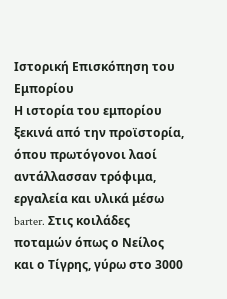Ιστορική Επισκόπηση του Εμπορίου
Η ιστορία του εμπορίου ξεκινά από την προϊστορία, όπου πρωτόγονοι λαοί αντάλλασσαν τρόφιμα, εργαλεία και υλικά μέσω barter. Στις κοιλάδες ποταμών όπως ο Νείλος και ο Τίγρης, γύρω στο 3000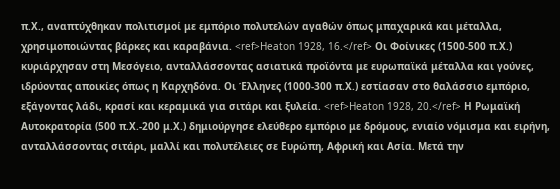π.Χ., αναπτύχθηκαν πολιτισμοί με εμπόριο πολυτελών αγαθών όπως μπαχαρικά και μέταλλα, χρησιμοποιώντας βάρκες και καραβάνια. <ref>Heaton 1928, 16.</ref> Οι Φοίνικες (1500-500 π.Χ.) κυριάρχησαν στη Μεσόγειο, ανταλλάσσοντας ασιατικά προϊόντα με ευρωπαϊκά μέταλλα και γούνες, ιδρύοντας αποικίες όπως η Καρχηδόνα. Οι Έλληνες (1000-300 π.Χ.) εστίασαν στο θαλάσσιο εμπόριο, εξάγοντας λάδι, κρασί και κεραμικά για σιτάρι και ξυλεία. <ref>Heaton 1928, 20.</ref> Η Ρωμαϊκή Αυτοκρατορία (500 π.Χ.-200 μ.Χ.) δημιούργησε ελεύθερο εμπόριο με δρόμους, ενιαίο νόμισμα και ειρήνη, ανταλλάσσοντας σιτάρι, μαλλί και πολυτέλειες σε Ευρώπη, Αφρική και Ασία. Μετά την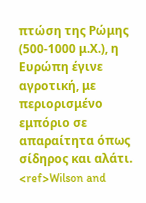πτώση της Ρώμης (500-1000 μ.Χ.), η Ευρώπη έγινε αγροτική, με περιορισμένο εμπόριο σε απαραίτητα όπως σίδηρος και αλάτι. <ref>Wilson and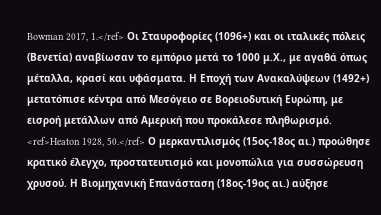Bowman 2017, 1.</ref> Οι Σταυροφορίες (1096+) και οι ιταλικές πόλεις (Βενετία) αναβίωσαν το εμπόριο μετά το 1000 μ.Χ., με αγαθά όπως μέταλλα, κρασί και υφάσματα. Η Εποχή των Ανακαλύψεων (1492+) μετατόπισε κέντρα από Μεσόγειο σε Βορειοδυτική Ευρώπη, με εισροή μετάλλων από Αμερική που προκάλεσε πληθωρισμό. <ref>Heaton 1928, 50.</ref> Ο μερκαντιλισμός (15ος-18ος αι.) προώθησε κρατικό έλεγχο, προστατευτισμό και μονοπώλια για συσσώρευση χρυσού. Η Βιομηχανική Επανάσταση (18ος-19ος αι.) αύξησε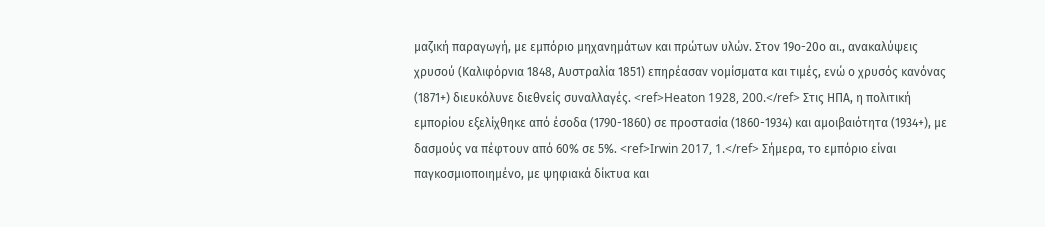μαζική παραγωγή, με εμπόριο μηχανημάτων και πρώτων υλών. Στον 19ο-20ο αι., ανακαλύψεις χρυσού (Καλιφόρνια 1848, Αυστραλία 1851) επηρέασαν νομίσματα και τιμές, ενώ ο χρυσός κανόνας (1871+) διευκόλυνε διεθνείς συναλλαγές. <ref>Heaton 1928, 200.</ref> Στις ΗΠΑ, η πολιτική εμπορίου εξελίχθηκε από έσοδα (1790-1860) σε προστασία (1860-1934) και αμοιβαιότητα (1934+), με δασμούς να πέφτουν από 60% σε 5%. <ref>Irwin 2017, 1.</ref> Σήμερα, το εμπόριο είναι παγκοσμιοποιημένο, με ψηφιακά δίκτυα και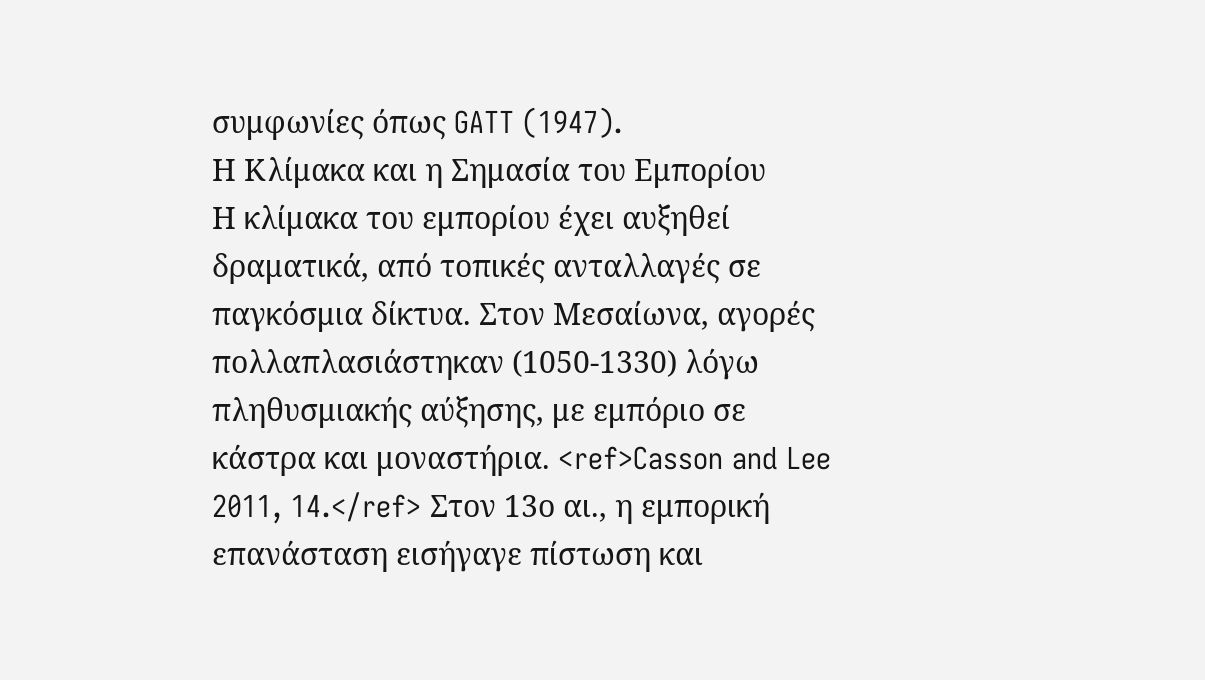συμφωνίες όπως GATT (1947).
Η Κλίμακα και η Σημασία του Εμπορίου
Η κλίμακα του εμπορίου έχει αυξηθεί δραματικά, από τοπικές ανταλλαγές σε παγκόσμια δίκτυα. Στον Μεσαίωνα, αγορές πολλαπλασιάστηκαν (1050-1330) λόγω πληθυσμιακής αύξησης, με εμπόριο σε κάστρα και μοναστήρια. <ref>Casson and Lee 2011, 14.</ref> Στον 13ο αι., η εμπορική επανάσταση εισήγαγε πίστωση και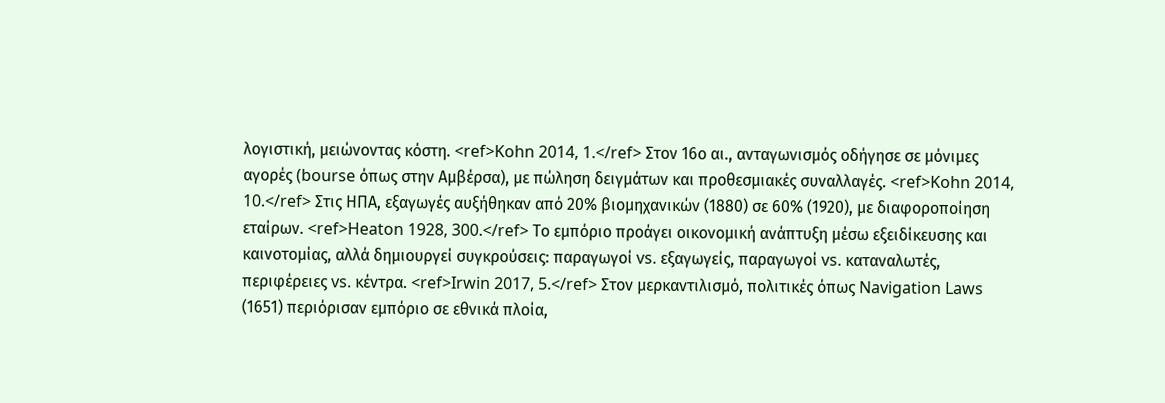λογιστική, μειώνοντας κόστη. <ref>Kohn 2014, 1.</ref> Στον 16ο αι., ανταγωνισμός οδήγησε σε μόνιμες αγορές (bourse όπως στην Αμβέρσα), με πώληση δειγμάτων και προθεσμιακές συναλλαγές. <ref>Kohn 2014, 10.</ref> Στις ΗΠΑ, εξαγωγές αυξήθηκαν από 20% βιομηχανικών (1880) σε 60% (1920), με διαφοροποίηση εταίρων. <ref>Heaton 1928, 300.</ref> Το εμπόριο προάγει οικονομική ανάπτυξη μέσω εξειδίκευσης και καινοτομίας, αλλά δημιουργεί συγκρούσεις: παραγωγοί vs. εξαγωγείς, παραγωγοί vs. καταναλωτές, περιφέρειες vs. κέντρα. <ref>Irwin 2017, 5.</ref> Στον μερκαντιλισμό, πολιτικές όπως Navigation Laws (1651) περιόρισαν εμπόριο σε εθνικά πλοία,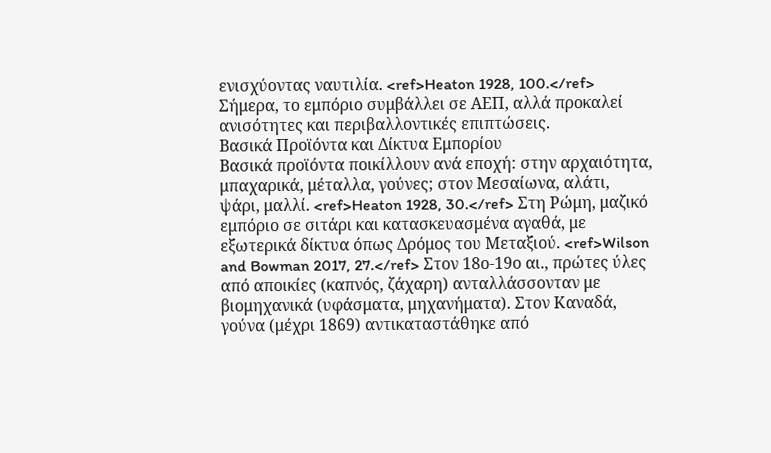ενισχύοντας ναυτιλία. <ref>Heaton 1928, 100.</ref> Σήμερα, το εμπόριο συμβάλλει σε ΑΕΠ, αλλά προκαλεί ανισότητες και περιβαλλοντικές επιπτώσεις.
Βασικά Προϊόντα και Δίκτυα Εμπορίου
Βασικά προϊόντα ποικίλλουν ανά εποχή: στην αρχαιότητα, μπαχαρικά, μέταλλα, γούνες; στον Μεσαίωνα, αλάτι, ψάρι, μαλλί. <ref>Heaton 1928, 30.</ref> Στη Ρώμη, μαζικό εμπόριο σε σιτάρι και κατασκευασμένα αγαθά, με εξωτερικά δίκτυα όπως Δρόμος του Μεταξιού. <ref>Wilson and Bowman 2017, 27.</ref> Στον 18ο-19ο αι., πρώτες ύλες από αποικίες (καπνός, ζάχαρη) ανταλλάσσονταν με βιομηχανικά (υφάσματα, μηχανήματα). Στον Καναδά, γούνα (μέχρι 1869) αντικαταστάθηκε από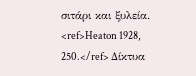σιτάρι και ξυλεία. <ref>Heaton 1928, 250.</ref> Δίκτυα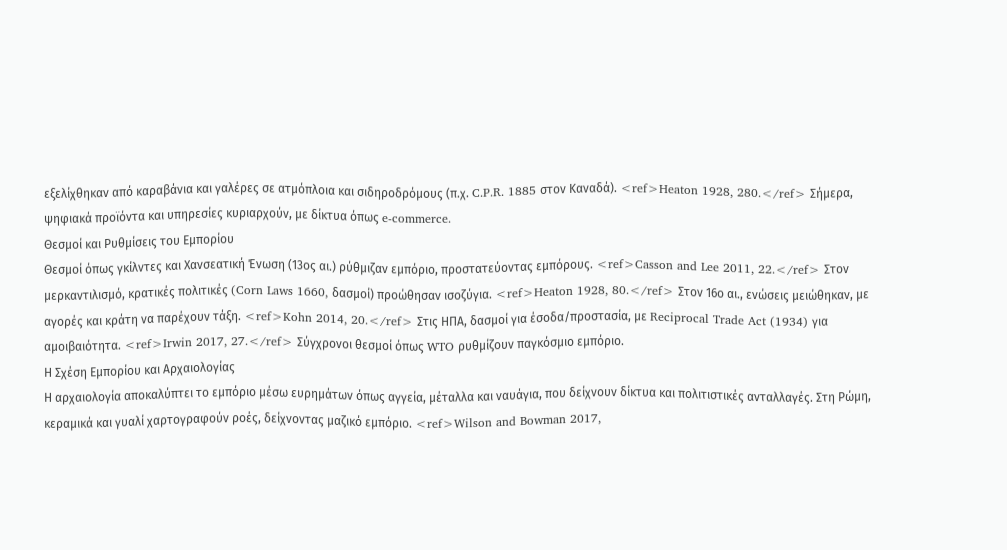εξελίχθηκαν από καραβάνια και γαλέρες σε ατμόπλοια και σιδηροδρόμους (π.χ. C.P.R. 1885 στον Καναδά). <ref>Heaton 1928, 280.</ref> Σήμερα, ψηφιακά προϊόντα και υπηρεσίες κυριαρχούν, με δίκτυα όπως e-commerce.
Θεσμοί και Ρυθμίσεις του Εμπορίου
Θεσμοί όπως γκίλντες και Χανσεατική Ένωση (13ος αι.) ρύθμιζαν εμπόριο, προστατεύοντας εμπόρους. <ref>Casson and Lee 2011, 22.</ref> Στον μερκαντιλισμό, κρατικές πολιτικές (Corn Laws 1660, δασμοί) προώθησαν ισοζύγια. <ref>Heaton 1928, 80.</ref> Στον 16ο αι., ενώσεις μειώθηκαν, με αγορές και κράτη να παρέχουν τάξη. <ref>Kohn 2014, 20.</ref> Στις ΗΠΑ, δασμοί για έσοδα/προστασία, με Reciprocal Trade Act (1934) για αμοιβαιότητα. <ref>Irwin 2017, 27.</ref> Σύγχρονοι θεσμοί όπως WTO ρυθμίζουν παγκόσμιο εμπόριο.
Η Σχέση Εμπορίου και Αρχαιολογίας
Η αρχαιολογία αποκαλύπτει το εμπόριο μέσω ευρημάτων όπως αγγεία, μέταλλα και ναυάγια, που δείχνουν δίκτυα και πολιτιστικές ανταλλαγές. Στη Ρώμη, κεραμικά και γυαλί χαρτογραφούν ροές, δείχνοντας μαζικό εμπόριο. <ref>Wilson and Bowman 2017,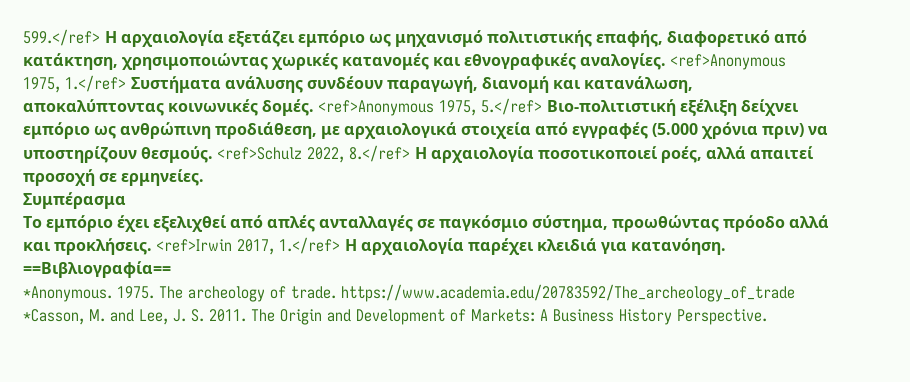599.</ref> Η αρχαιολογία εξετάζει εμπόριο ως μηχανισμό πολιτιστικής επαφής, διαφορετικό από κατάκτηση, χρησιμοποιώντας χωρικές κατανομές και εθνογραφικές αναλογίες. <ref>Anonymous 1975, 1.</ref> Συστήματα ανάλυσης συνδέουν παραγωγή, διανομή και κατανάλωση, αποκαλύπτοντας κοινωνικές δομές. <ref>Anonymous 1975, 5.</ref> Βιο-πολιτιστική εξέλιξη δείχνει εμπόριο ως ανθρώπινη προδιάθεση, με αρχαιολογικά στοιχεία από εγγραφές (5.000 χρόνια πριν) να υποστηρίζουν θεσμούς. <ref>Schulz 2022, 8.</ref> Η αρχαιολογία ποσοτικοποιεί ροές, αλλά απαιτεί προσοχή σε ερμηνείες.
Συμπέρασμα
Το εμπόριο έχει εξελιχθεί από απλές ανταλλαγές σε παγκόσμιο σύστημα, προωθώντας πρόοδο αλλά και προκλήσεις. <ref>Irwin 2017, 1.</ref> Η αρχαιολογία παρέχει κλειδιά για κατανόηση.
==Βιβλιογραφία==
*Anonymous. 1975. The archeology of trade. https://www.academia.edu/20783592/The_archeology_of_trade
*Casson, M. and Lee, J. S. 2011. The Origin and Development of Markets: A Business History Perspective.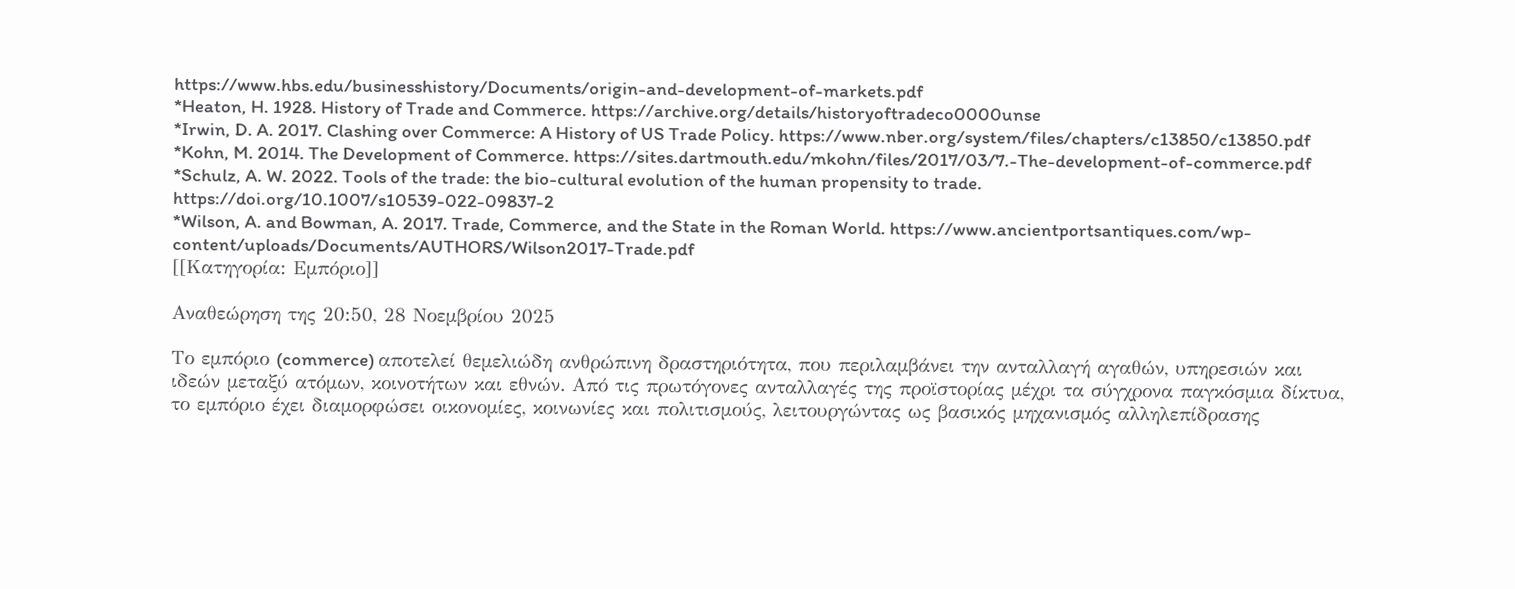https://www.hbs.edu/businesshistory/Documents/origin-and-development-of-markets.pdf
*Heaton, H. 1928. History of Trade and Commerce. https://archive.org/details/historyoftradeco0000unse
*Irwin, D. A. 2017. Clashing over Commerce: A History of US Trade Policy. https://www.nber.org/system/files/chapters/c13850/c13850.pdf
*Kohn, M. 2014. The Development of Commerce. https://sites.dartmouth.edu/mkohn/files/2017/03/7.-The-development-of-commerce.pdf
*Schulz, A. W. 2022. Tools of the trade: the bio-cultural evolution of the human propensity to trade. https://doi.org/10.1007/s10539-022-09837-2
*Wilson, A. and Bowman, A. 2017. Trade, Commerce, and the State in the Roman World. https://www.ancientportsantiques.com/wp-content/uploads/Documents/AUTHORS/Wilson2017-Trade.pdf
[[Κατηγορία: Εμπόριο]]

Αναθεώρηση της 20:50, 28 Νοεμβρίου 2025

Το εμπόριο (commerce) αποτελεί θεμελιώδη ανθρώπινη δραστηριότητα, που περιλαμβάνει την ανταλλαγή αγαθών, υπηρεσιών και ιδεών μεταξύ ατόμων, κοινοτήτων και εθνών. Από τις πρωτόγονες ανταλλαγές της προϊστορίας μέχρι τα σύγχρονα παγκόσμια δίκτυα, το εμπόριο έχει διαμορφώσει οικονομίες, κοινωνίες και πολιτισμούς, λειτουργώντας ως βασικός μηχανισμός αλληλεπίδρασης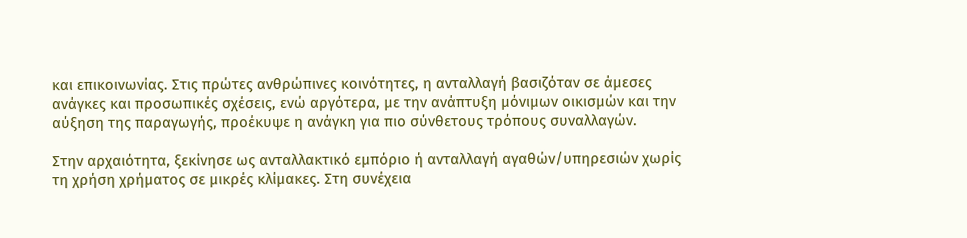και επικοινωνίας. Στις πρώτες ανθρώπινες κοινότητες, η ανταλλαγή βασιζόταν σε άμεσες ανάγκες και προσωπικές σχέσεις, ενώ αργότερα, με την ανάπτυξη μόνιμων οικισμών και την αύξηση της παραγωγής, προέκυψε η ανάγκη για πιο σύνθετους τρόπους συναλλαγών.

Στην αρχαιότητα, ξεκίνησε ως ανταλλακτικό εμπόριο ή ανταλλαγή αγαθών/υπηρεσιών χωρίς τη χρήση χρήματος σε μικρές κλίμακες. Στη συνέχεια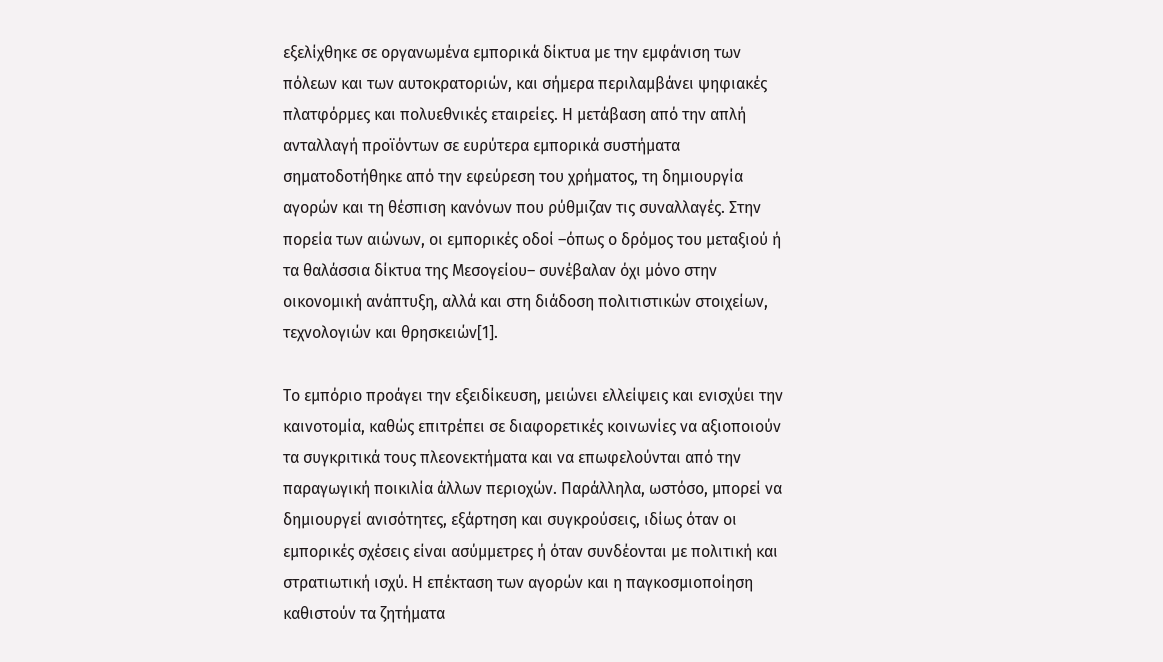εξελίχθηκε σε οργανωμένα εμπορικά δίκτυα με την εμφάνιση των πόλεων και των αυτοκρατοριών, και σήμερα περιλαμβάνει ψηφιακές πλατφόρμες και πολυεθνικές εταιρείες. Η μετάβαση από την απλή ανταλλαγή προϊόντων σε ευρύτερα εμπορικά συστήματα σηματοδοτήθηκε από την εφεύρεση του χρήματος, τη δημιουργία αγορών και τη θέσπιση κανόνων που ρύθμιζαν τις συναλλαγές. Στην πορεία των αιώνων, οι εμπορικές οδοί –όπως ο δρόμος του μεταξιού ή τα θαλάσσια δίκτυα της Μεσογείου– συνέβαλαν όχι μόνο στην οικονομική ανάπτυξη, αλλά και στη διάδοση πολιτιστικών στοιχείων, τεχνολογιών και θρησκειών[1].

Το εμπόριο προάγει την εξειδίκευση, μειώνει ελλείψεις και ενισχύει την καινοτομία, καθώς επιτρέπει σε διαφορετικές κοινωνίες να αξιοποιούν τα συγκριτικά τους πλεονεκτήματα και να επωφελούνται από την παραγωγική ποικιλία άλλων περιοχών. Παράλληλα, ωστόσο, μπορεί να δημιουργεί ανισότητες, εξάρτηση και συγκρούσεις, ιδίως όταν οι εμπορικές σχέσεις είναι ασύμμετρες ή όταν συνδέονται με πολιτική και στρατιωτική ισχύ. Η επέκταση των αγορών και η παγκοσμιοποίηση καθιστούν τα ζητήματα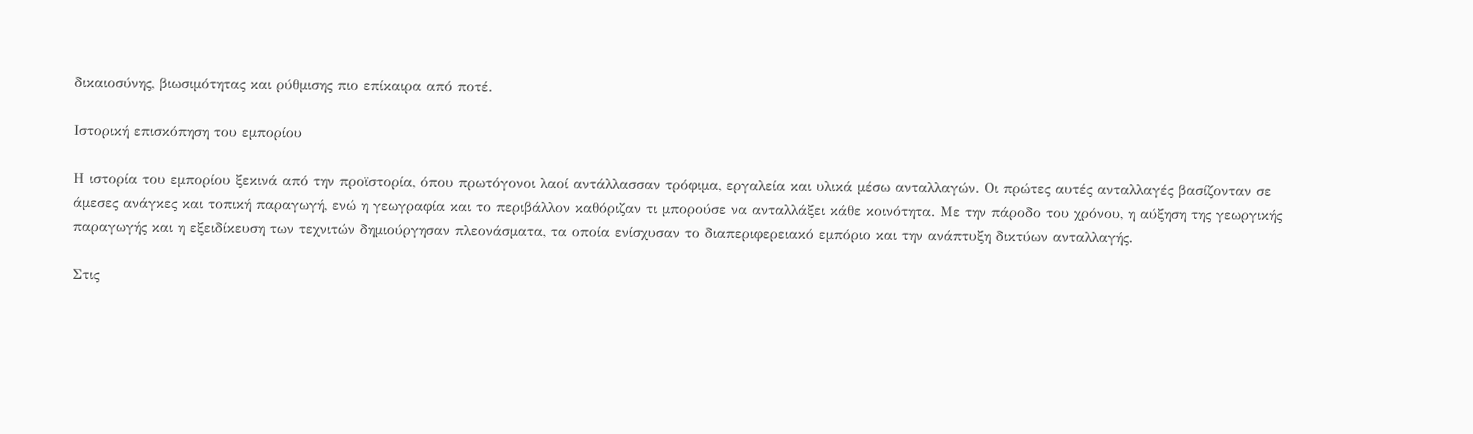δικαιοσύνης, βιωσιμότητας και ρύθμισης πιο επίκαιρα από ποτέ.

Ιστορική επισκόπηση του εμπορίου

Η ιστορία του εμπορίου ξεκινά από την προϊστορία, όπου πρωτόγονοι λαοί αντάλλασσαν τρόφιμα, εργαλεία και υλικά μέσω ανταλλαγών. Οι πρώτες αυτές ανταλλαγές βασίζονταν σε άμεσες ανάγκες και τοπική παραγωγή, ενώ η γεωγραφία και το περιβάλλον καθόριζαν τι μπορούσε να ανταλλάξει κάθε κοινότητα. Με την πάροδο του χρόνου, η αύξηση της γεωργικής παραγωγής και η εξειδίκευση των τεχνιτών δημιούργησαν πλεονάσματα, τα οποία ενίσχυσαν το διαπεριφερειακό εμπόριο και την ανάπτυξη δικτύων ανταλλαγής.

Στις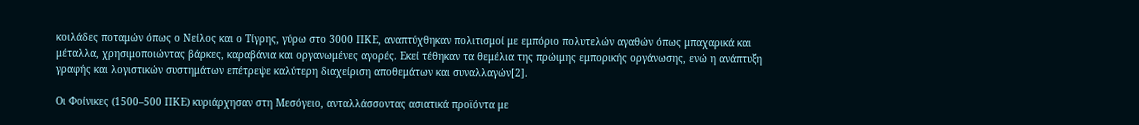κοιλάδες ποταμών όπως ο Νείλος και ο Τίγρης, γύρω στο 3000 ΠΚΕ, αναπτύχθηκαν πολιτισμοί με εμπόριο πολυτελών αγαθών όπως μπαχαρικά και μέταλλα, χρησιμοποιώντας βάρκες, καραβάνια και οργανωμένες αγορές. Εκεί τέθηκαν τα θεμέλια της πρώιμης εμπορικής οργάνωσης, ενώ η ανάπτυξη γραφής και λογιστικών συστημάτων επέτρεψε καλύτερη διαχείριση αποθεμάτων και συναλλαγών[2].

Οι Φοίνικες (1500–500 ΠΚΕ) κυριάρχησαν στη Μεσόγειο, ανταλλάσσοντας ασιατικά προϊόντα με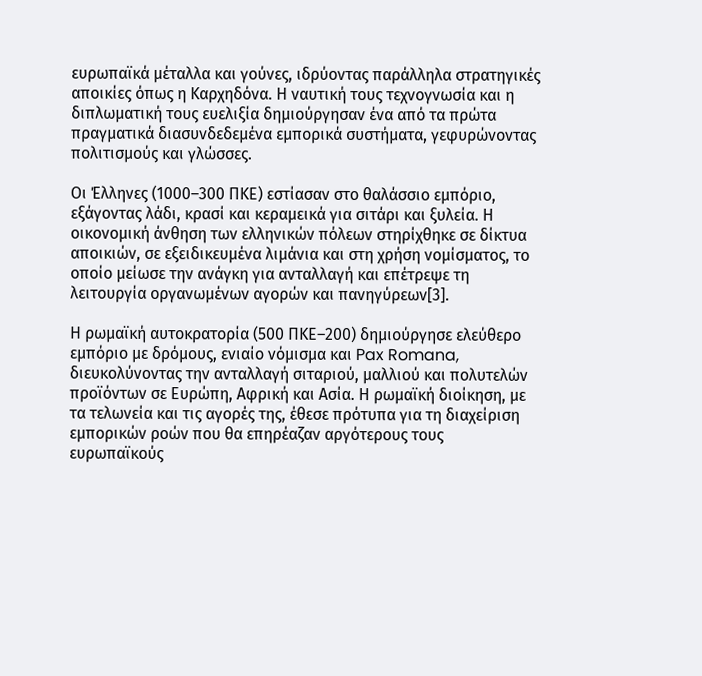ευρωπαϊκά μέταλλα και γούνες, ιδρύοντας παράλληλα στρατηγικές αποικίες όπως η Καρχηδόνα. Η ναυτική τους τεχνογνωσία και η διπλωματική τους ευελιξία δημιούργησαν ένα από τα πρώτα πραγματικά διασυνδεδεμένα εμπορικά συστήματα, γεφυρώνοντας πολιτισμούς και γλώσσες.

Οι Έλληνες (1000–300 ΠΚΕ) εστίασαν στο θαλάσσιο εμπόριο, εξάγοντας λάδι, κρασί και κεραμεικά για σιτάρι και ξυλεία. Η οικονομική άνθηση των ελληνικών πόλεων στηρίχθηκε σε δίκτυα αποικιών, σε εξειδικευμένα λιμάνια και στη χρήση νομίσματος, το οποίο μείωσε την ανάγκη για ανταλλαγή και επέτρεψε τη λειτουργία οργανωμένων αγορών και πανηγύρεων[3].

Η ρωμαϊκή αυτοκρατορία (500 ΠΚΕ–200) δημιούργησε ελεύθερο εμπόριο με δρόμους, ενιαίο νόμισμα και Pax Romana, διευκολύνοντας την ανταλλαγή σιταριού, μαλλιού και πολυτελών προϊόντων σε Ευρώπη, Αφρική και Ασία. Η ρωμαϊκή διοίκηση, με τα τελωνεία και τις αγορές της, έθεσε πρότυπα για τη διαχείριση εμπορικών ροών που θα επηρέαζαν αργότερους τους ευρωπαϊκούς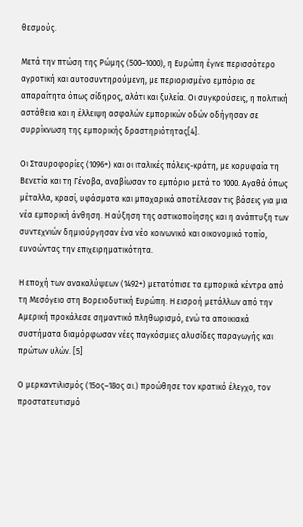θεσμούς.

Μετά την πτώση της Ρώμης (500–1000), η Ευρώπη έγινε περισσότερο αγροτική και αυτοσυντηρούμενη, με περιορισμένο εμπόριο σε απαραίτητα όπως σίδηρος, αλάτι και ξυλεία. Οι συγκρούσεις, η πολιτική αστάθεια και η έλλειψη ασφαλών εμπορικών οδών οδήγησαν σε συρρίκνωση της εμπορικής δραστηριότητας[4].

Οι Σταυροφορίες (1096+) και οι ιταλικές πόλεις-κράτη, με κορυφαία τη Βενετία και τη Γένοβα, αναβίωσαν το εμπόριο μετά το 1000. Αγαθά όπως μέταλλα, κρασί, υφάσματα και μπαχαρικά αποτέλεσαν τις βάσεις για μια νέα εμπορική άνθηση. Η αύξηση της αστικοποίησης και η ανάπτυξη των συντεχνιών δημιούργησαν ένα νέο κοινωνικό και οικονομικό τοπίο, ευνοώντας την επιχειρηματικότητα.

Η εποχή των ανακαλύψεων (1492+) μετατόπισε τα εμπορικά κέντρα από τη Μεσόγειο στη Βορειοδυτική Ευρώπη. Η εισροή μετάλλων από την Αμερική προκάλεσε σημαντικό πληθωρισμό, ενώ τα αποικιακά συστήματα διαμόρφωσαν νέες παγκόσμιες αλυσίδες παραγωγής και πρώτων υλών. [5]

Ο μερκαντιλισμός (15ος–18ος αι.) προώθησε τον κρατικό έλεγχο, τον προστατευτισμό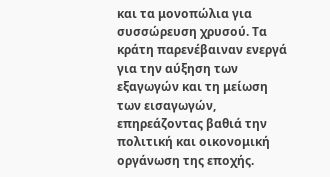και τα μονοπώλια για συσσώρευση χρυσού. Τα κράτη παρενέβαιναν ενεργά για την αύξηση των εξαγωγών και τη μείωση των εισαγωγών, επηρεάζοντας βαθιά την πολιτική και οικονομική οργάνωση της εποχής.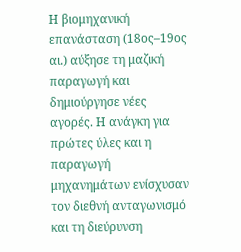Η βιομηχανική επανάσταση (18ος–19ος αι.) αύξησε τη μαζική παραγωγή και δημιούργησε νέες αγορές. Η ανάγκη για πρώτες ύλες και η παραγωγή μηχανημάτων ενίσχυσαν τον διεθνή ανταγωνισμό και τη διεύρυνση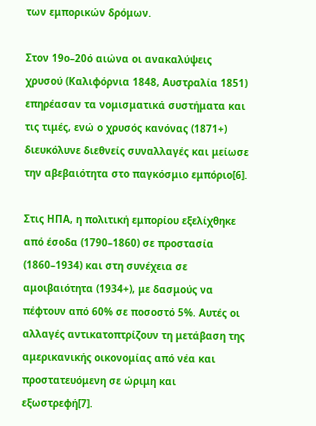των εμπορικών δρόμων.

Στον 19ο–20ό αιώνα οι ανακαλύψεις χρυσού (Καλιφόρνια 1848, Αυστραλία 1851) επηρέασαν τα νομισματικά συστήματα και τις τιμές, ενώ ο χρυσός κανόνας (1871+) διευκόλυνε διεθνείς συναλλαγές και μείωσε την αβεβαιότητα στο παγκόσμιο εμπόριο[6].

Στις ΗΠΑ, η πολιτική εμπορίου εξελίχθηκε από έσοδα (1790–1860) σε προστασία (1860–1934) και στη συνέχεια σε αμοιβαιότητα (1934+), με δασμούς να πέφτουν από 60% σε ποσοστό 5%. Αυτές οι αλλαγές αντικατοπτρίζουν τη μετάβαση της αμερικανικής οικονομίας από νέα και προστατευόμενη σε ώριμη και εξωστρεφή[7].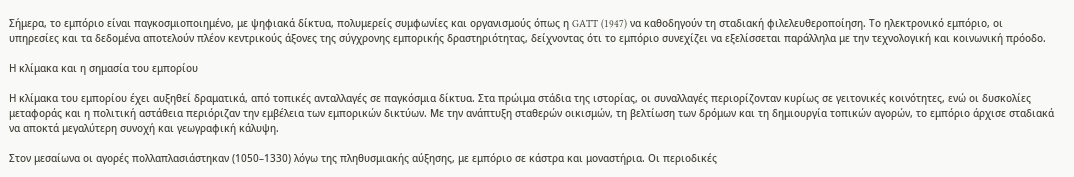Σήμερα, το εμπόριο είναι παγκοσμιοποιημένο, με ψηφιακά δίκτυα, πολυμερείς συμφωνίες και οργανισμούς όπως η GATT (1947) να καθοδηγούν τη σταδιακή φιλελευθεροποίηση. Το ηλεκτρονικό εμπόριο, οι υπηρεσίες και τα δεδομένα αποτελούν πλέον κεντρικούς άξονες της σύγχρονης εμπορικής δραστηριότητας, δείχνοντας ότι το εμπόριο συνεχίζει να εξελίσσεται παράλληλα με την τεχνολογική και κοινωνική πρόοδο.

Η κλίμακα και η σημασία του εμπορίου

Η κλίμακα του εμπορίου έχει αυξηθεί δραματικά, από τοπικές ανταλλαγές σε παγκόσμια δίκτυα. Στα πρώιμα στάδια της ιστορίας, οι συναλλαγές περιορίζονταν κυρίως σε γειτονικές κοινότητες, ενώ οι δυσκολίες μεταφοράς και η πολιτική αστάθεια περιόριζαν την εμβέλεια των εμπορικών δικτύων. Με την ανάπτυξη σταθερών οικισμών, τη βελτίωση των δρόμων και τη δημιουργία τοπικών αγορών, το εμπόριο άρχισε σταδιακά να αποκτά μεγαλύτερη συνοχή και γεωγραφική κάλυψη.

Στον μεσαίωνα οι αγορές πολλαπλασιάστηκαν (1050–1330) λόγω της πληθυσμιακής αύξησης, με εμπόριο σε κάστρα και μοναστήρια. Οι περιοδικές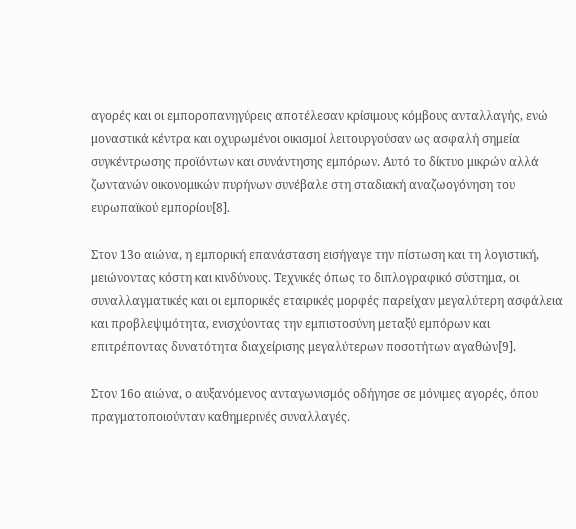αγορές και οι εμποροπανηγύρεις αποτέλεσαν κρίσιμους κόμβους ανταλλαγής, ενώ μοναστικά κέντρα και οχυρωμένοι οικισμοί λειτουργούσαν ως ασφαλή σημεία συγκέντρωσης προϊόντων και συνάντησης εμπόρων. Αυτό το δίκτυο μικρών αλλά ζωντανών οικονομικών πυρήνων συνέβαλε στη σταδιακή αναζωογόνηση του ευρωπαϊκού εμπορίου[8].

Στον 13ο αιώνα, η εμπορική επανάσταση εισήγαγε την πίστωση και τη λογιστική, μειώνοντας κόστη και κινδύνους. Τεχνικές όπως το διπλογραφικό σύστημα, οι συναλλαγματικές και οι εμπορικές εταιρικές μορφές παρείχαν μεγαλύτερη ασφάλεια και προβλεψιμότητα, ενισχύοντας την εμπιστοσύνη μεταξύ εμπόρων και επιτρέποντας δυνατότητα διαχείρισης μεγαλύτερων ποσοτήτων αγαθών[9].

Στον 16ο αιώνα, ο αυξανόμενος ανταγωνισμός οδήγησε σε μόνιμες αγορές, όπου πραγματοποιούνταν καθημερινές συναλλαγές.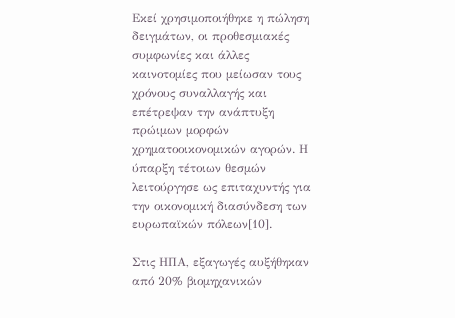Εκεί χρησιμοποιήθηκε η πώληση δειγμάτων, οι προθεσμιακές συμφωνίες και άλλες καινοτομίες που μείωσαν τους χρόνους συναλλαγής και επέτρεψαν την ανάπτυξη πρώιμων μορφών χρηματοοικονομικών αγορών. Η ύπαρξη τέτοιων θεσμών λειτούργησε ως επιταχυντής για την οικονομική διασύνδεση των ευρωπαϊκών πόλεων[10].

Στις ΗΠΑ, εξαγωγές αυξήθηκαν από 20% βιομηχανικών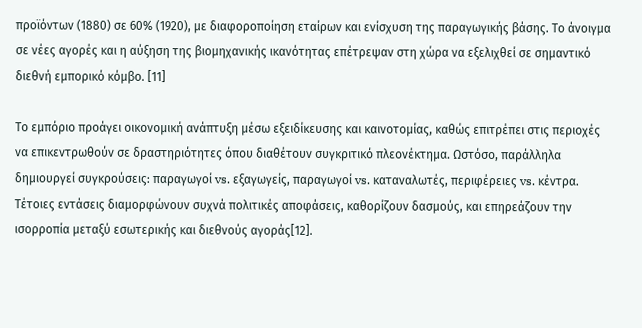προϊόντων (1880) σε 60% (1920), με διαφοροποίηση εταίρων και ενίσχυση της παραγωγικής βάσης. Το άνοιγμα σε νέες αγορές και η αύξηση της βιομηχανικής ικανότητας επέτρεψαν στη χώρα να εξελιχθεί σε σημαντικό διεθνή εμπορικό κόμβο. [11]

Το εμπόριο προάγει οικονομική ανάπτυξη μέσω εξειδίκευσης και καινοτομίας, καθώς επιτρέπει στις περιοχές να επικεντρωθούν σε δραστηριότητες όπου διαθέτουν συγκριτικό πλεονέκτημα. Ωστόσο, παράλληλα δημιουργεί συγκρούσεις: παραγωγοί vs. εξαγωγείς, παραγωγοί vs. καταναλωτές, περιφέρειες vs. κέντρα. Τέτοιες εντάσεις διαμορφώνουν συχνά πολιτικές αποφάσεις, καθορίζουν δασμούς, και επηρεάζουν την ισορροπία μεταξύ εσωτερικής και διεθνούς αγοράς[12].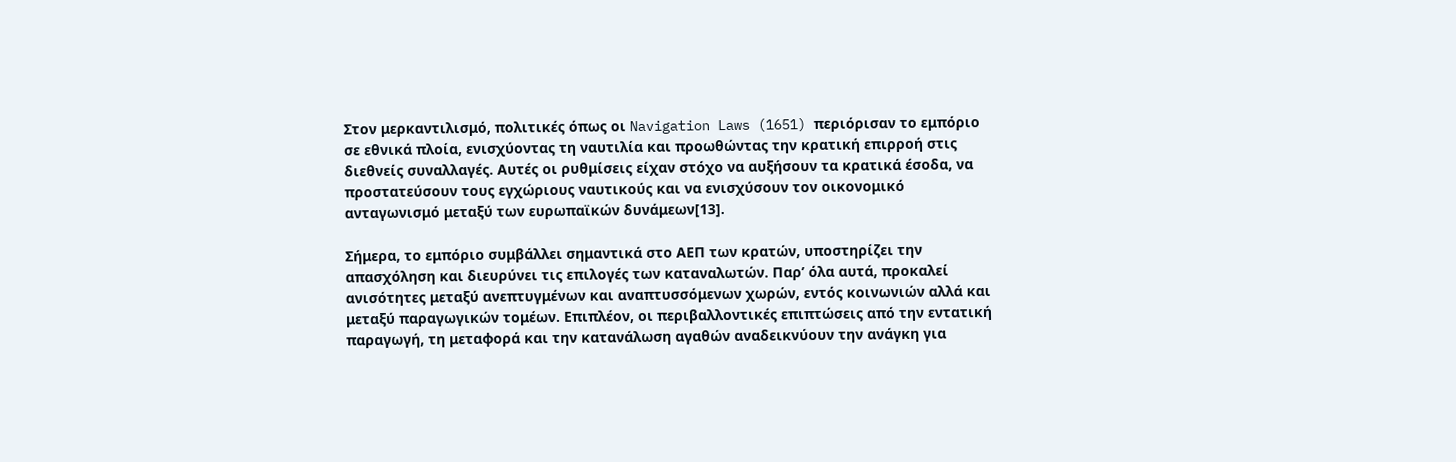Στον μερκαντιλισμό, πολιτικές όπως οι Navigation Laws (1651) περιόρισαν το εμπόριο σε εθνικά πλοία, ενισχύοντας τη ναυτιλία και προωθώντας την κρατική επιρροή στις διεθνείς συναλλαγές. Αυτές οι ρυθμίσεις είχαν στόχο να αυξήσουν τα κρατικά έσοδα, να προστατεύσουν τους εγχώριους ναυτικούς και να ενισχύσουν τον οικονομικό ανταγωνισμό μεταξύ των ευρωπαϊκών δυνάμεων[13].

Σήμερα, το εμπόριο συμβάλλει σημαντικά στο ΑΕΠ των κρατών, υποστηρίζει την απασχόληση και διευρύνει τις επιλογές των καταναλωτών. Παρ’ όλα αυτά, προκαλεί ανισότητες μεταξύ ανεπτυγμένων και αναπτυσσόμενων χωρών, εντός κοινωνιών αλλά και μεταξύ παραγωγικών τομέων. Επιπλέον, οι περιβαλλοντικές επιπτώσεις από την εντατική παραγωγή, τη μεταφορά και την κατανάλωση αγαθών αναδεικνύουν την ανάγκη για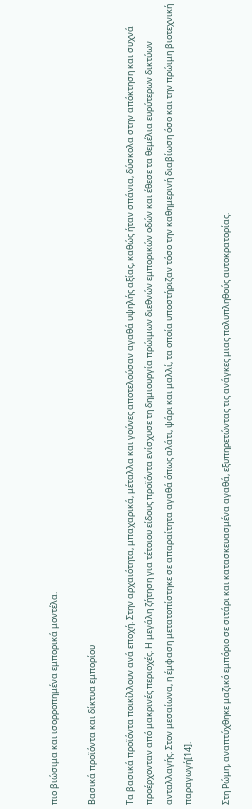πιο βιώσιμα και ισορροπημένα εμπορικά μοντέλα.

Βασικά προϊόντα και δίκτυα εμπορίου

Τα βασικά προϊόντα ποικίλλουν ανά εποχή. Στην αρχαιότητα, μπαχαρικά, μέταλλα και γούνες αποτελούσαν αγαθά υψηλής αξίας, καθώς ήταν σπάνια, δύσκολα στην απόκτηση και συχνά προέρχονταν από μακρινές περιοχές. Η μεγάλη ζήτηση για τέτοιου είδους προϊόντα ενίσχυσε τη δημιουργία πρώιμων διεθνών εμπορικών οδών και έθεσε τα θεμέλια ευρύτερων δικτύων ανταλλαγής. Στον μεσαίωνα, η έμφαση μετατοπίστηκε σε απαραίτητα αγαθά όπως αλάτι, ψάρι και μαλλί, τα οποία υποστήριζαν τόσο την καθημερινή διαβίωση όσο και την πρώιμη βιοτεχνική παραγωγή[14].

Στη Ρώμη, αναπτύχθηκε μαζικό εμπόριο σε σιτάρι και κατασκευασμένα αγαθά, εξυπηρετώντας τις ανάγκες μιας πολυπληθούς αυτοκρατορίας.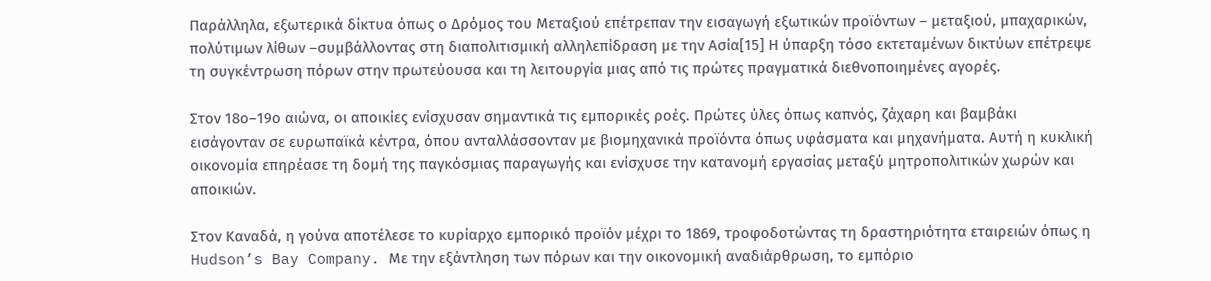Παράλληλα, εξωτερικά δίκτυα όπως ο Δρόμος του Μεταξιού επέτρεπαν την εισαγωγή εξωτικών προϊόντων – μεταξιού, μπαχαρικών, πολύτιμων λίθων –συμβάλλοντας στη διαπολιτισμική αλληλεπίδραση με την Ασία[15] Η ύπαρξη τόσο εκτεταμένων δικτύων επέτρεψε τη συγκέντρωση πόρων στην πρωτεύουσα και τη λειτουργία μιας από τις πρώτες πραγματικά διεθνοποιημένες αγορές.

Στον 18ο–19ο αιώνα, οι αποικίες ενίσχυσαν σημαντικά τις εμπορικές ροές. Πρώτες ύλες όπως καπνός, ζάχαρη και βαμβάκι εισάγονταν σε ευρωπαϊκά κέντρα, όπου ανταλλάσσονταν με βιομηχανικά προϊόντα όπως υφάσματα και μηχανήματα. Αυτή η κυκλική οικονομία επηρέασε τη δομή της παγκόσμιας παραγωγής και ενίσχυσε την κατανομή εργασίας μεταξύ μητροπολιτικών χωρών και αποικιών.

Στον Καναδά, η γούνα αποτέλεσε το κυρίαρχο εμπορικό προϊόν μέχρι το 1869, τροφοδοτώντας τη δραστηριότητα εταιρειών όπως η Hudson’s Bay Company. Με την εξάντληση των πόρων και την οικονομική αναδιάρθρωση, το εμπόριο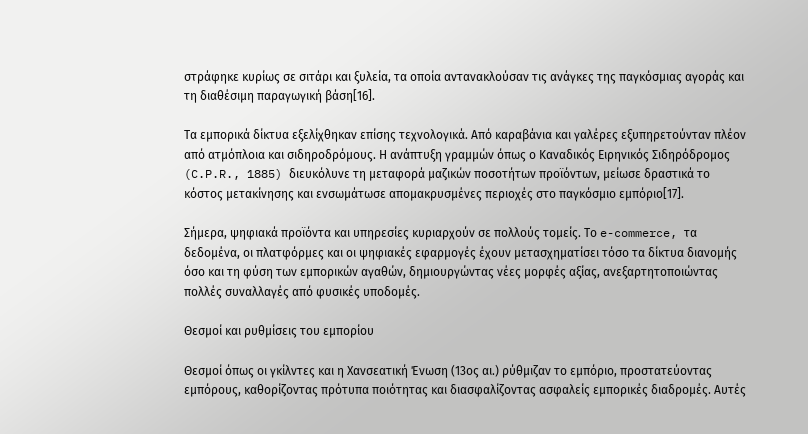στράφηκε κυρίως σε σιτάρι και ξυλεία, τα οποία αντανακλούσαν τις ανάγκες της παγκόσμιας αγοράς και τη διαθέσιμη παραγωγική βάση[16].

Τα εμπορικά δίκτυα εξελίχθηκαν επίσης τεχνολογικά. Από καραβάνια και γαλέρες εξυπηρετούνταν πλέον από ατμόπλοια και σιδηροδρόμους. Η ανάπτυξη γραμμών όπως ο Καναδικός Ειρηνικός Σιδηρόδρομος (C.P.R., 1885) διευκόλυνε τη μεταφορά μαζικών ποσοτήτων προϊόντων, μείωσε δραστικά το κόστος μετακίνησης και ενσωμάτωσε απομακρυσμένες περιοχές στο παγκόσμιο εμπόριο[17].

Σήμερα, ψηφιακά προϊόντα και υπηρεσίες κυριαρχούν σε πολλούς τομείς. Το e-commerce, τα δεδομένα, οι πλατφόρμες και οι ψηφιακές εφαρμογές έχουν μετασχηματίσει τόσο τα δίκτυα διανομής όσο και τη φύση των εμπορικών αγαθών, δημιουργώντας νέες μορφές αξίας, ανεξαρτητοποιώντας πολλές συναλλαγές από φυσικές υποδομές.

Θεσμοί και ρυθμίσεις του εμπορίου

Θεσμοί όπως οι γκίλντες και η Χανσεατική Ένωση (13ος αι.) ρύθμιζαν το εμπόριο, προστατεύοντας εμπόρους, καθορίζοντας πρότυπα ποιότητας και διασφαλίζοντας ασφαλείς εμπορικές διαδρομές. Αυτές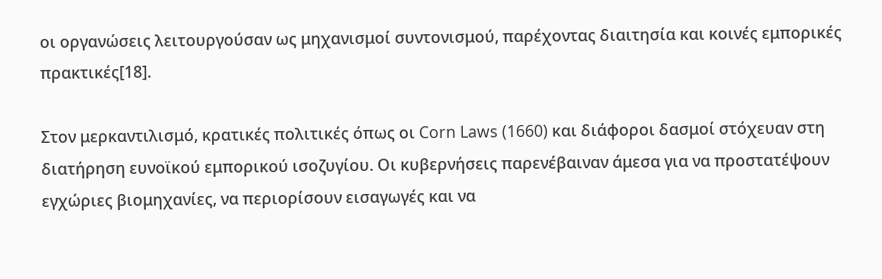οι οργανώσεις λειτουργούσαν ως μηχανισμοί συντονισμού, παρέχοντας διαιτησία και κοινές εμπορικές πρακτικές[18].

Στον μερκαντιλισμό, κρατικές πολιτικές όπως οι Corn Laws (1660) και διάφοροι δασμοί στόχευαν στη διατήρηση ευνοϊκού εμπορικού ισοζυγίου. Οι κυβερνήσεις παρενέβαιναν άμεσα για να προστατέψουν εγχώριες βιομηχανίες, να περιορίσουν εισαγωγές και να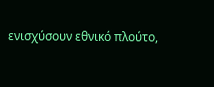ενισχύσουν εθνικό πλούτο,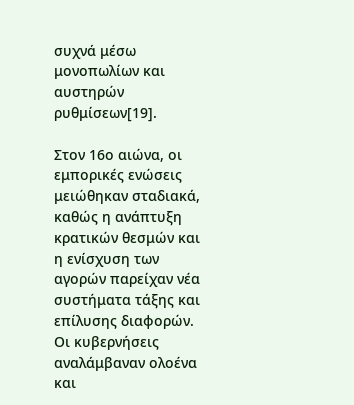συχνά μέσω μονοπωλίων και αυστηρών ρυθμίσεων[19].

Στον 16ο αιώνα, οι εμπορικές ενώσεις μειώθηκαν σταδιακά, καθώς η ανάπτυξη κρατικών θεσμών και η ενίσχυση των αγορών παρείχαν νέα συστήματα τάξης και επίλυσης διαφορών. Οι κυβερνήσεις αναλάμβαναν ολοένα και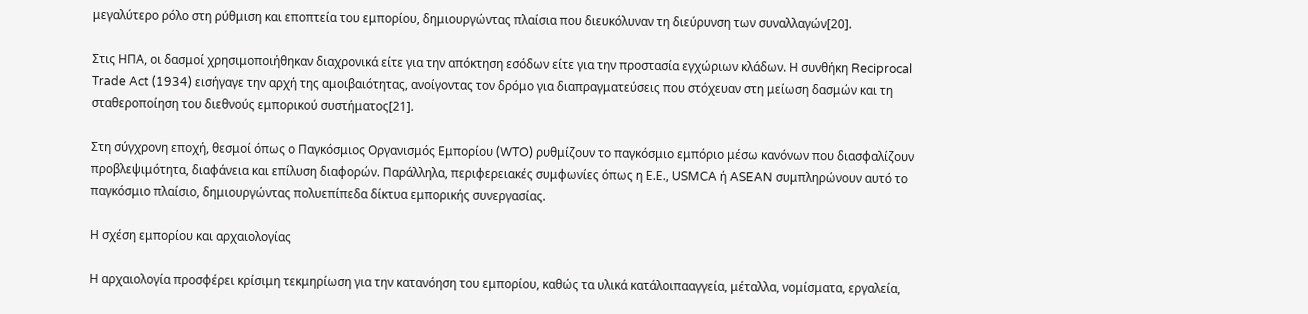μεγαλύτερο ρόλο στη ρύθμιση και εποπτεία του εμπορίου, δημιουργώντας πλαίσια που διευκόλυναν τη διεύρυνση των συναλλαγών[20].

Στις ΗΠΑ, οι δασμοί χρησιμοποιήθηκαν διαχρονικά είτε για την απόκτηση εσόδων είτε για την προστασία εγχώριων κλάδων. Η συνθήκη Reciprocal Trade Act (1934) εισήγαγε την αρχή της αμοιβαιότητας, ανοίγοντας τον δρόμο για διαπραγματεύσεις που στόχευαν στη μείωση δασμών και τη σταθεροποίηση του διεθνούς εμπορικού συστήματος[21].

Στη σύγχρονη εποχή, θεσμοί όπως ο Παγκόσμιος Οργανισμός Εμπορίου (WTO) ρυθμίζουν το παγκόσμιο εμπόριο μέσω κανόνων που διασφαλίζουν προβλεψιμότητα, διαφάνεια και επίλυση διαφορών. Παράλληλα, περιφερειακές συμφωνίες όπως η Ε.Ε., USMCA ή ASEAN συμπληρώνουν αυτό το παγκόσμιο πλαίσιο, δημιουργώντας πολυεπίπεδα δίκτυα εμπορικής συνεργασίας.

Η σχέση εμπορίου και αρχαιολογίας

Η αρχαιολογία προσφέρει κρίσιμη τεκμηρίωση για την κατανόηση του εμπορίου, καθώς τα υλικά κατάλοιπααγγεία, μέταλλα, νομίσματα, εργαλεία,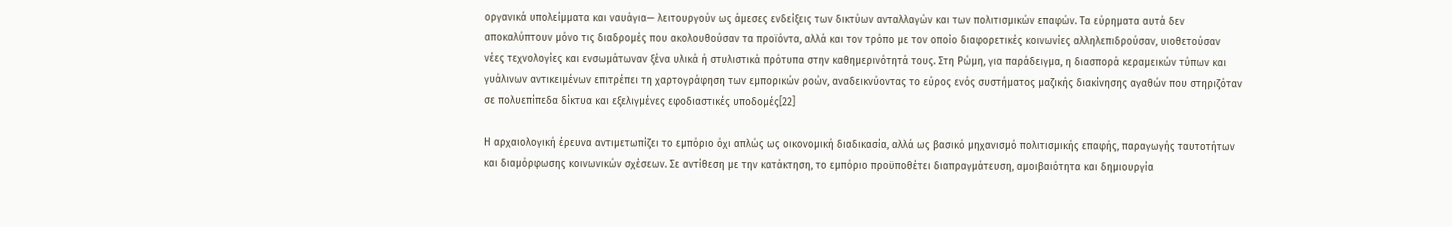οργανικά υπολείμματα και ναυάγια— λειτουργούν ως άμεσες ενδείξεις των δικτύων ανταλλαγών και των πολιτισμικών επαφών. Τα εύρηματα αυτά δεν αποκαλύπτουν μόνο τις διαδρομές που ακολουθούσαν τα προϊόντα, αλλά και τον τρόπο με τον οποίο διαφορετικές κοινωνίες αλληλεπιδρούσαν, υιοθετούσαν νέες τεχνολογίες και ενσωμάτωναν ξένα υλικά ή στυλιστικά πρότυπα στην καθημερινότητά τους. Στη Ρώμη, για παράδειγμα, η διασπορά κεραμεικών τύπων και γυάλινων αντικειμένων επιτρέπει τη χαρτογράφηση των εμπορικών ροών, αναδεικνύοντας το εύρος ενός συστήματος μαζικής διακίνησης αγαθών που στηριζόταν σε πολυεπίπεδα δίκτυα και εξελιγμένες εφοδιαστικές υποδομές[22]

Η αρχαιολογική έρευνα αντιμετωπίζει το εμπόριο όχι απλώς ως οικονομική διαδικασία, αλλά ως βασικό μηχανισμό πολιτισμικής επαφής, παραγωγής ταυτοτήτων και διαμόρφωσης κοινωνικών σχέσεων. Σε αντίθεση με την κατάκτηση, το εμπόριο προϋποθέτει διαπραγμάτευση, αμοιβαιότητα και δημιουργία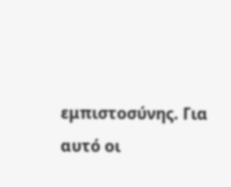εμπιστοσύνης. Για αυτό οι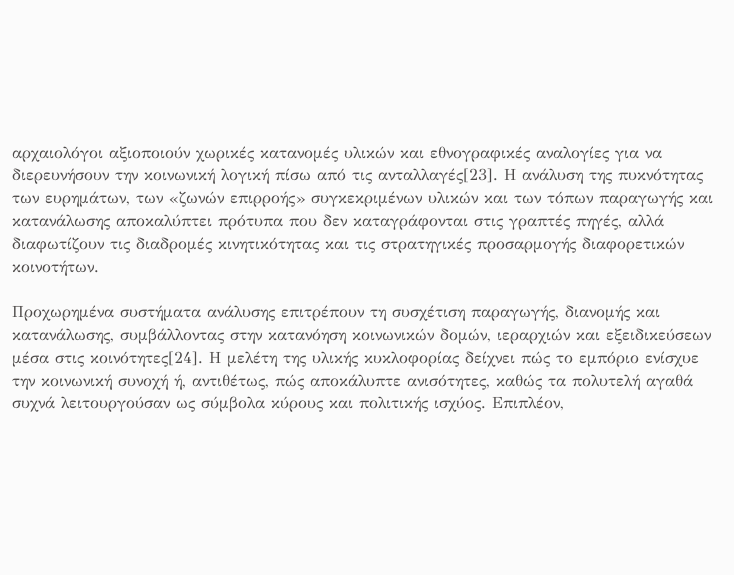αρχαιολόγοι αξιοποιούν χωρικές κατανομές υλικών και εθνογραφικές αναλογίες για να διερευνήσουν την κοινωνική λογική πίσω από τις ανταλλαγές[23]. Η ανάλυση της πυκνότητας των ευρημάτων, των «ζωνών επιρροής» συγκεκριμένων υλικών και των τόπων παραγωγής και κατανάλωσης αποκαλύπτει πρότυπα που δεν καταγράφονται στις γραπτές πηγές, αλλά διαφωτίζουν τις διαδρομές κινητικότητας και τις στρατηγικές προσαρμογής διαφορετικών κοινοτήτων.

Προχωρημένα συστήματα ανάλυσης επιτρέπουν τη συσχέτιση παραγωγής, διανομής και κατανάλωσης, συμβάλλοντας στην κατανόηση κοινωνικών δομών, ιεραρχιών και εξειδικεύσεων μέσα στις κοινότητες[24]. Η μελέτη της υλικής κυκλοφορίας δείχνει πώς το εμπόριο ενίσχυε την κοινωνική συνοχή ή, αντιθέτως, πώς αποκάλυπτε ανισότητες, καθώς τα πολυτελή αγαθά συχνά λειτουργούσαν ως σύμβολα κύρους και πολιτικής ισχύος. Επιπλέον,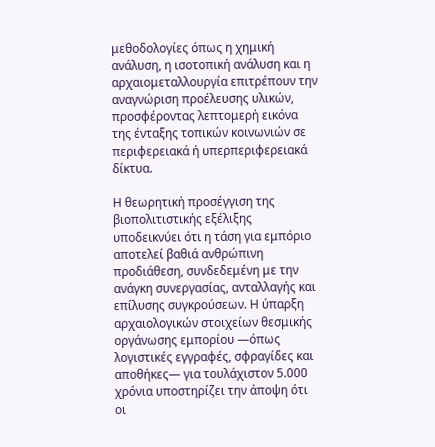μεθοδολογίες όπως η χημική ανάλυση, η ισοτοπική ανάλυση και η αρχαιομεταλλουργία επιτρέπουν την αναγνώριση προέλευσης υλικών, προσφέροντας λεπτομερή εικόνα της ένταξης τοπικών κοινωνιών σε περιφερειακά ή υπερπεριφερειακά δίκτυα.

Η θεωρητική προσέγγιση της βιοπολιτιστικής εξέλιξης υποδεικνύει ότι η τάση για εμπόριο αποτελεί βαθιά ανθρώπινη προδιάθεση, συνδεδεμένη με την ανάγκη συνεργασίας, ανταλλαγής και επίλυσης συγκρούσεων. Η ύπαρξη αρχαιολογικών στοιχείων θεσμικής οργάνωσης εμπορίου —όπως λογιστικές εγγραφές, σφραγίδες και αποθήκες— για τουλάχιστον 5.000 χρόνια υποστηρίζει την άποψη ότι οι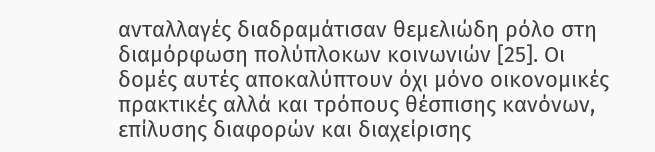ανταλλαγές διαδραμάτισαν θεμελιώδη ρόλο στη διαμόρφωση πολύπλοκων κοινωνιών [25]. Οι δομές αυτές αποκαλύπτουν όχι μόνο οικονομικές πρακτικές αλλά και τρόπους θέσπισης κανόνων, επίλυσης διαφορών και διαχείρισης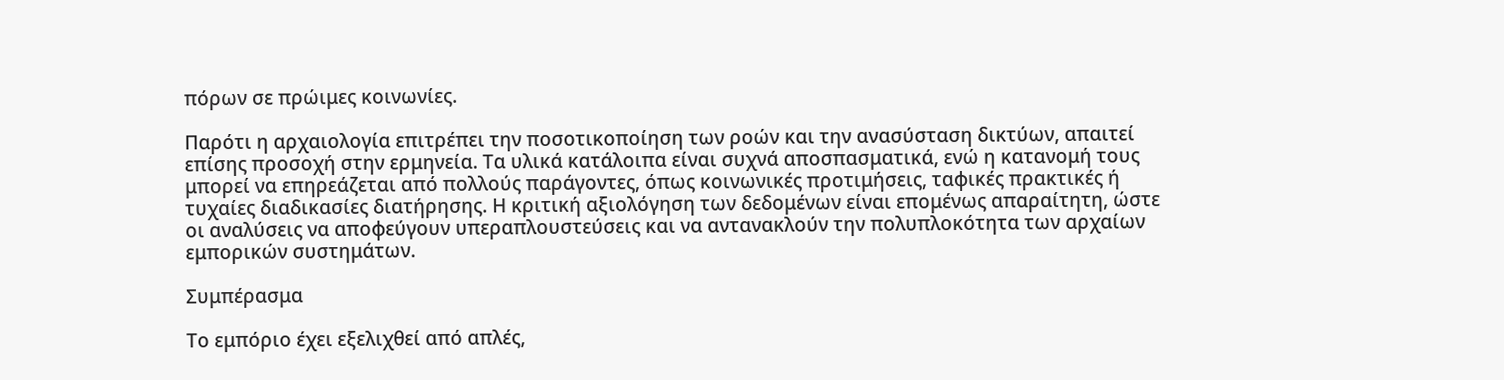πόρων σε πρώιμες κοινωνίες.

Παρότι η αρχαιολογία επιτρέπει την ποσοτικοποίηση των ροών και την ανασύσταση δικτύων, απαιτεί επίσης προσοχή στην ερμηνεία. Τα υλικά κατάλοιπα είναι συχνά αποσπασματικά, ενώ η κατανομή τους μπορεί να επηρεάζεται από πολλούς παράγοντες, όπως κοινωνικές προτιμήσεις, ταφικές πρακτικές ή τυχαίες διαδικασίες διατήρησης. Η κριτική αξιολόγηση των δεδομένων είναι επομένως απαραίτητη, ώστε οι αναλύσεις να αποφεύγουν υπεραπλουστεύσεις και να αντανακλούν την πολυπλοκότητα των αρχαίων εμπορικών συστημάτων.

Συμπέρασμα

Το εμπόριο έχει εξελιχθεί από απλές,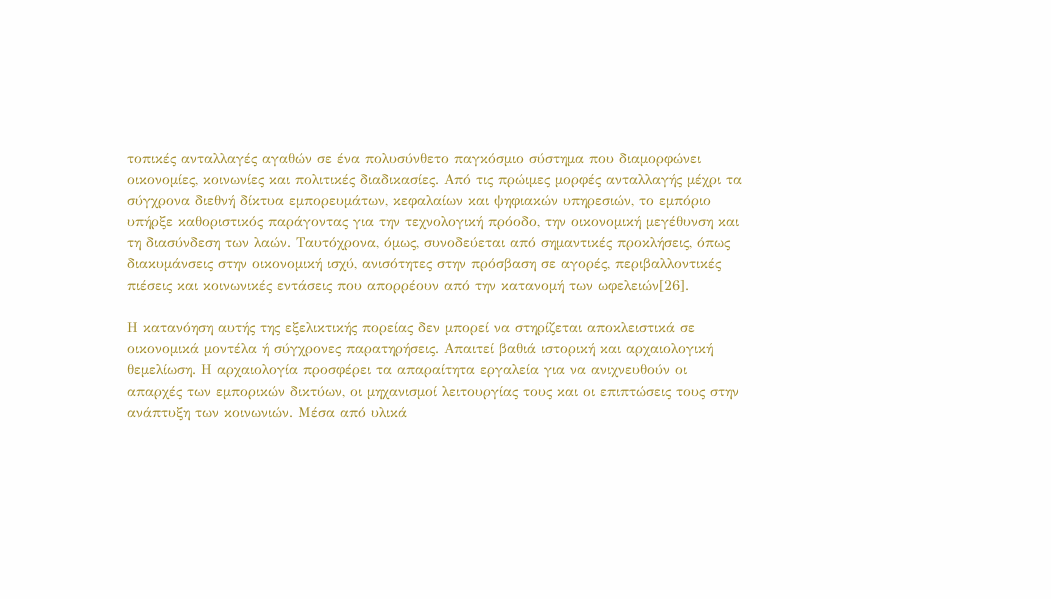τοπικές ανταλλαγές αγαθών σε ένα πολυσύνθετο παγκόσμιο σύστημα που διαμορφώνει οικονομίες, κοινωνίες και πολιτικές διαδικασίες. Από τις πρώιμες μορφές ανταλλαγής μέχρι τα σύγχρονα διεθνή δίκτυα εμπορευμάτων, κεφαλαίων και ψηφιακών υπηρεσιών, το εμπόριο υπήρξε καθοριστικός παράγοντας για την τεχνολογική πρόοδο, την οικονομική μεγέθυνση και τη διασύνδεση των λαών. Ταυτόχρονα, όμως, συνοδεύεται από σημαντικές προκλήσεις, όπως διακυμάνσεις στην οικονομική ισχύ, ανισότητες στην πρόσβαση σε αγορές, περιβαλλοντικές πιέσεις και κοινωνικές εντάσεις που απορρέουν από την κατανομή των ωφελειών[26].

Η κατανόηση αυτής της εξελικτικής πορείας δεν μπορεί να στηρίζεται αποκλειστικά σε οικονομικά μοντέλα ή σύγχρονες παρατηρήσεις. Απαιτεί βαθιά ιστορική και αρχαιολογική θεμελίωση. Η αρχαιολογία προσφέρει τα απαραίτητα εργαλεία για να ανιχνευθούν οι απαρχές των εμπορικών δικτύων, οι μηχανισμοί λειτουργίας τους και οι επιπτώσεις τους στην ανάπτυξη των κοινωνιών. Μέσα από υλικά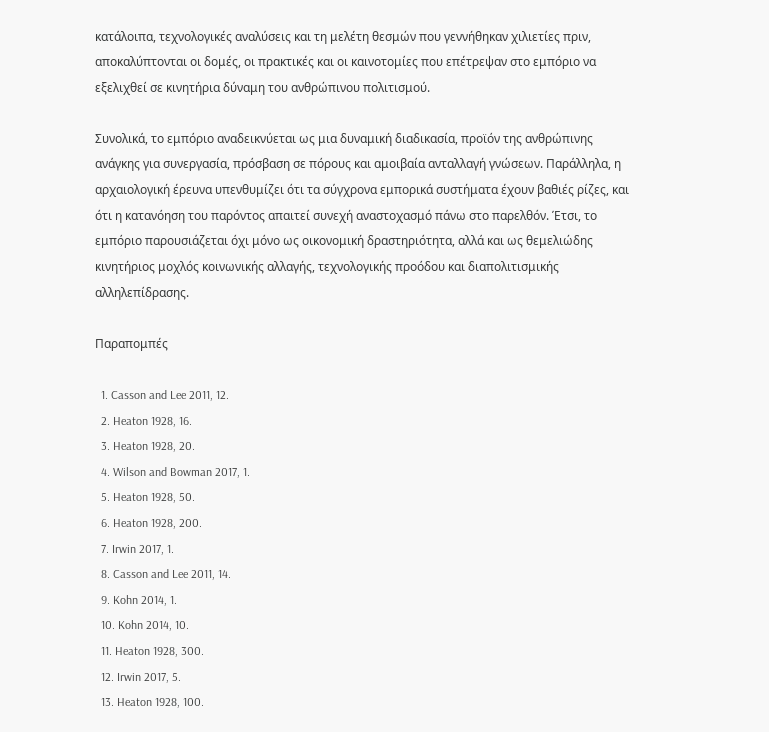κατάλοιπα, τεχνολογικές αναλύσεις και τη μελέτη θεσμών που γεννήθηκαν χιλιετίες πριν, αποκαλύπτονται οι δομές, οι πρακτικές και οι καινοτομίες που επέτρεψαν στο εμπόριο να εξελιχθεί σε κινητήρια δύναμη του ανθρώπινου πολιτισμού.

Συνολικά, το εμπόριο αναδεικνύεται ως μια δυναμική διαδικασία, προϊόν της ανθρώπινης ανάγκης για συνεργασία, πρόσβαση σε πόρους και αμοιβαία ανταλλαγή γνώσεων. Παράλληλα, η αρχαιολογική έρευνα υπενθυμίζει ότι τα σύγχρονα εμπορικά συστήματα έχουν βαθιές ρίζες, και ότι η κατανόηση του παρόντος απαιτεί συνεχή αναστοχασμό πάνω στο παρελθόν. Έτσι, το εμπόριο παρουσιάζεται όχι μόνο ως οικονομική δραστηριότητα, αλλά και ως θεμελιώδης κινητήριος μοχλός κοινωνικής αλλαγής, τεχνολογικής προόδου και διαπολιτισμικής αλληλεπίδρασης.

Παραπομπές

  1. Casson and Lee 2011, 12.
  2. Heaton 1928, 16.
  3. Heaton 1928, 20.
  4. Wilson and Bowman 2017, 1.
  5. Heaton 1928, 50.
  6. Heaton 1928, 200.
  7. Irwin 2017, 1.
  8. Casson and Lee 2011, 14.
  9. Kohn 2014, 1.
  10. Kohn 2014, 10.
  11. Heaton 1928, 300.
  12. Irwin 2017, 5.
  13. Heaton 1928, 100.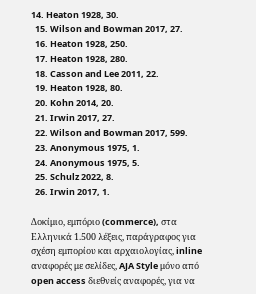14. Heaton 1928, 30.
  15. Wilson and Bowman 2017, 27.
  16. Heaton 1928, 250.
  17. Heaton 1928, 280.
  18. Casson and Lee 2011, 22.
  19. Heaton 1928, 80.
  20. Kohn 2014, 20.
  21. Irwin 2017, 27.
  22. Wilson and Bowman 2017, 599.
  23. Anonymous 1975, 1.
  24. Anonymous 1975, 5.
  25. Schulz 2022, 8.
  26. Irwin 2017, 1.

Δοκίμιο, εμπόριο (commerce), στα Ελληνικά 1.500 λέξεις, παράγραφος για σχέση εμπορίου και αρχαιολογίας, inline αναφορές με σελίδες, AJA Style μόνο από open access διεθνείς αναφορές, για να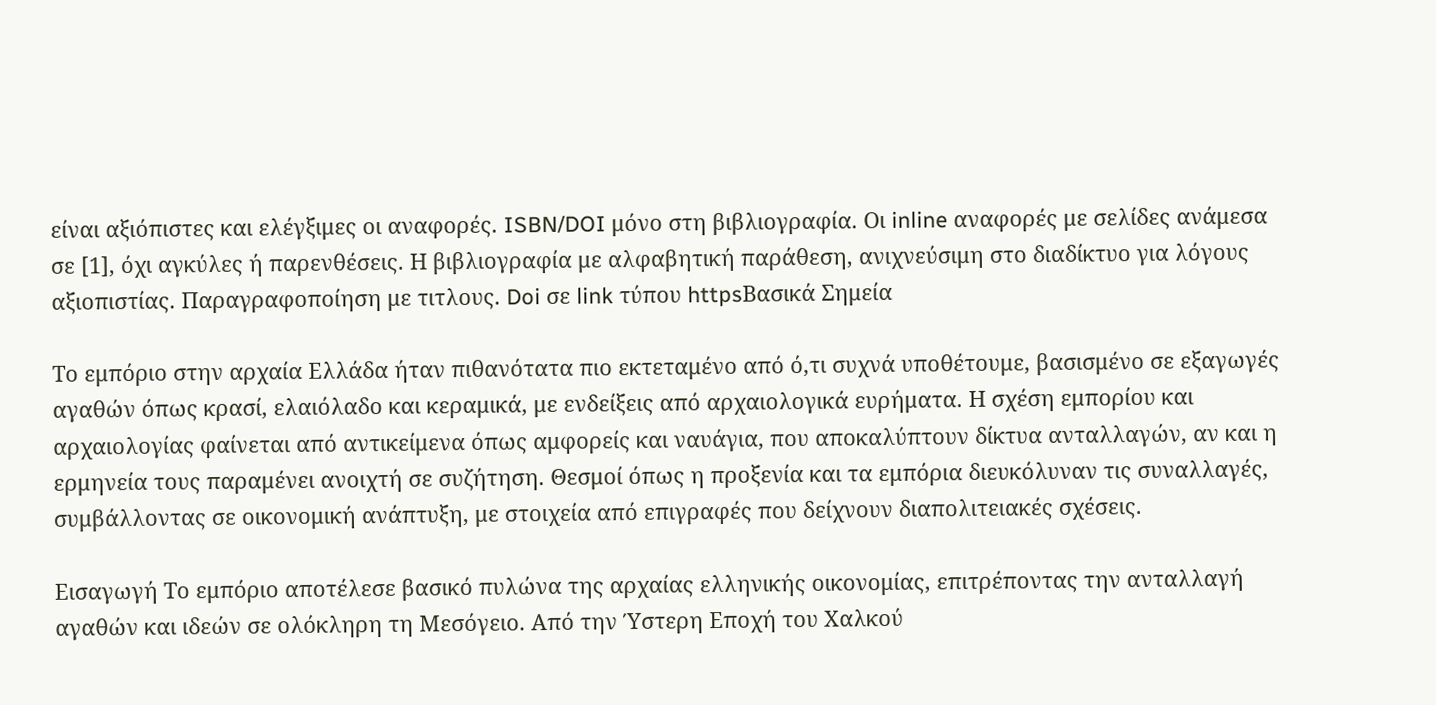είναι αξιόπιστες και ελέγξιμες οι αναφορές. ISBN/DOI μόνο στη βιβλιογραφία. Oι inline αναφορές με σελίδες ανάμεσα σε [1], όχι αγκύλες ή παρενθέσεις. Η βιβλιογραφία με αλφαβητική παράθεση, ανιχνεύσιμη στο διαδίκτυο για λόγους αξιοπιστίας. Παραγραφοποίηση με τιτλους. Doi σε link τύπου httpsΒασικά Σημεία

Το εμπόριο στην αρχαία Ελλάδα ήταν πιθανότατα πιο εκτεταμένο από ό,τι συχνά υποθέτουμε, βασισμένο σε εξαγωγές αγαθών όπως κρασί, ελαιόλαδο και κεραμικά, με ενδείξεις από αρχαιολογικά ευρήματα. Η σχέση εμπορίου και αρχαιολογίας φαίνεται από αντικείμενα όπως αμφορείς και ναυάγια, που αποκαλύπτουν δίκτυα ανταλλαγών, αν και η ερμηνεία τους παραμένει ανοιχτή σε συζήτηση. Θεσμοί όπως η προξενία και τα εμπόρια διευκόλυναν τις συναλλαγές, συμβάλλοντας σε οικονομική ανάπτυξη, με στοιχεία από επιγραφές που δείχνουν διαπολιτειακές σχέσεις.

Εισαγωγή Το εμπόριο αποτέλεσε βασικό πυλώνα της αρχαίας ελληνικής οικονομίας, επιτρέποντας την ανταλλαγή αγαθών και ιδεών σε ολόκληρη τη Μεσόγειο. Από την Ύστερη Εποχή του Χαλκού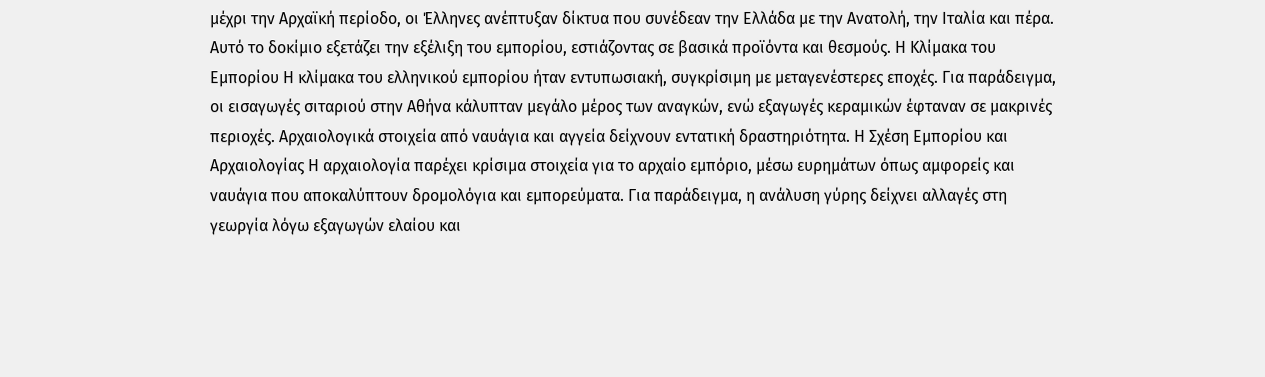μέχρι την Αρχαϊκή περίοδο, οι Έλληνες ανέπτυξαν δίκτυα που συνέδεαν την Ελλάδα με την Ανατολή, την Ιταλία και πέρα. Αυτό το δοκίμιο εξετάζει την εξέλιξη του εμπορίου, εστιάζοντας σε βασικά προϊόντα και θεσμούς. Η Κλίμακα του Εμπορίου Η κλίμακα του ελληνικού εμπορίου ήταν εντυπωσιακή, συγκρίσιμη με μεταγενέστερες εποχές. Για παράδειγμα, οι εισαγωγές σιταριού στην Αθήνα κάλυπταν μεγάλο μέρος των αναγκών, ενώ εξαγωγές κεραμικών έφταναν σε μακρινές περιοχές. Αρχαιολογικά στοιχεία από ναυάγια και αγγεία δείχνουν εντατική δραστηριότητα. Η Σχέση Εμπορίου και Αρχαιολογίας Η αρχαιολογία παρέχει κρίσιμα στοιχεία για το αρχαίο εμπόριο, μέσω ευρημάτων όπως αμφορείς και ναυάγια που αποκαλύπτουν δρομολόγια και εμπορεύματα. Για παράδειγμα, η ανάλυση γύρης δείχνει αλλαγές στη γεωργία λόγω εξαγωγών ελαίου και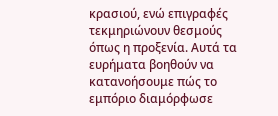κρασιού, ενώ επιγραφές τεκμηριώνουν θεσμούς όπως η προξενία. Αυτά τα ευρήματα βοηθούν να κατανοήσουμε πώς το εμπόριο διαμόρφωσε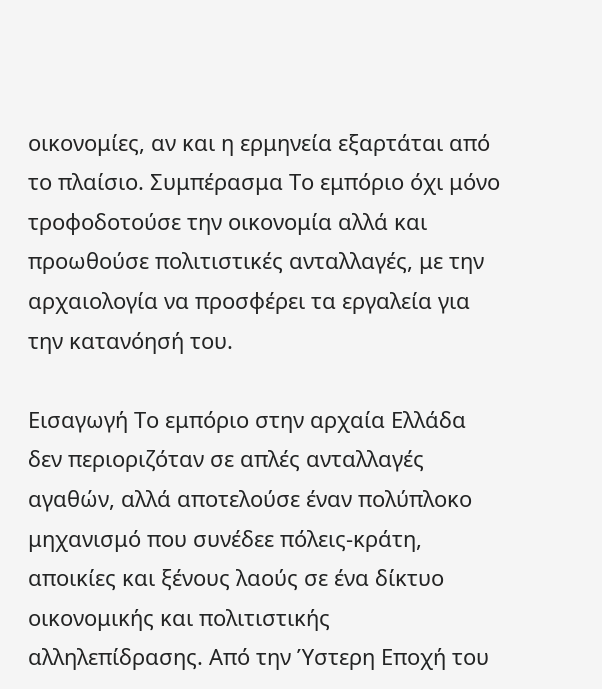οικονομίες, αν και η ερμηνεία εξαρτάται από το πλαίσιο. Συμπέρασμα Το εμπόριο όχι μόνο τροφοδοτούσε την οικονομία αλλά και προωθούσε πολιτιστικές ανταλλαγές, με την αρχαιολογία να προσφέρει τα εργαλεία για την κατανόησή του.

Εισαγωγή Το εμπόριο στην αρχαία Ελλάδα δεν περιοριζόταν σε απλές ανταλλαγές αγαθών, αλλά αποτελούσε έναν πολύπλοκο μηχανισμό που συνέδεε πόλεις-κράτη, αποικίες και ξένους λαούς σε ένα δίκτυο οικονομικής και πολιτιστικής αλληλεπίδρασης. Από την Ύστερη Εποχή του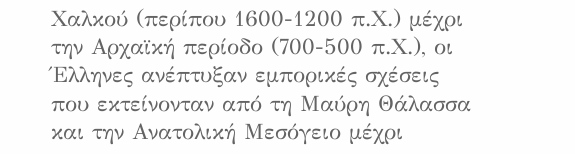Χαλκού (περίπου 1600-1200 π.Χ.) μέχρι την Αρχαϊκή περίοδο (700-500 π.Χ.), οι Έλληνες ανέπτυξαν εμπορικές σχέσεις που εκτείνονταν από τη Μαύρη Θάλασσα και την Ανατολική Μεσόγειο μέχρι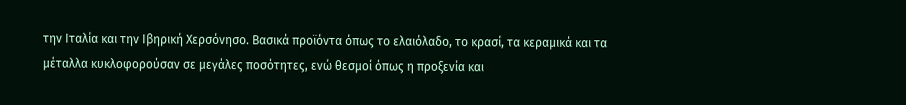την Ιταλία και την Ιβηρική Χερσόνησο. Βασικά προϊόντα όπως το ελαιόλαδο, το κρασί, τα κεραμικά και τα μέταλλα κυκλοφορούσαν σε μεγάλες ποσότητες, ενώ θεσμοί όπως η προξενία και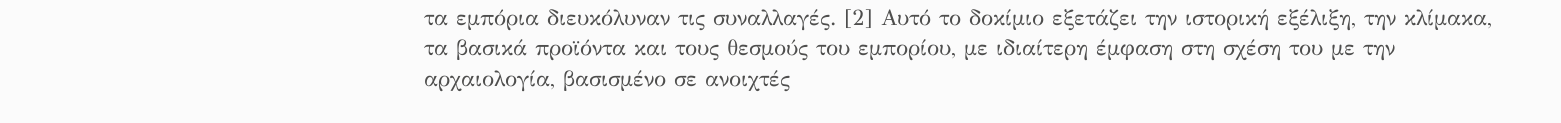τα εμπόρια διευκόλυναν τις συναλλαγές. [2] Αυτό το δοκίμιο εξετάζει την ιστορική εξέλιξη, την κλίμακα, τα βασικά προϊόντα και τους θεσμούς του εμπορίου, με ιδιαίτερη έμφαση στη σχέση του με την αρχαιολογία, βασισμένο σε ανοιχτές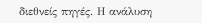διεθνείς πηγές. Η ανάλυση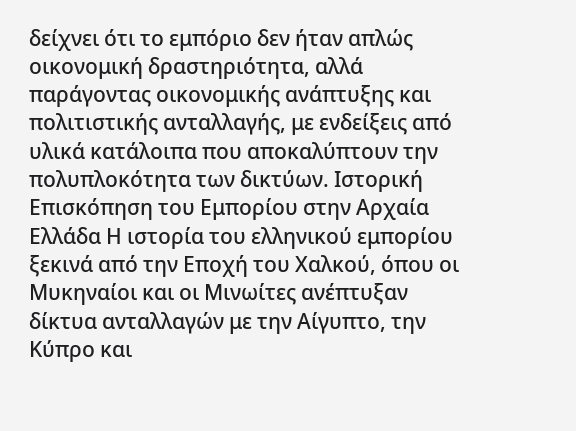δείχνει ότι το εμπόριο δεν ήταν απλώς οικονομική δραστηριότητα, αλλά παράγοντας οικονομικής ανάπτυξης και πολιτιστικής ανταλλαγής, με ενδείξεις από υλικά κατάλοιπα που αποκαλύπτουν την πολυπλοκότητα των δικτύων. Ιστορική Επισκόπηση του Εμπορίου στην Αρχαία Ελλάδα Η ιστορία του ελληνικού εμπορίου ξεκινά από την Εποχή του Χαλκού, όπου οι Μυκηναίοι και οι Μινωίτες ανέπτυξαν δίκτυα ανταλλαγών με την Αίγυπτο, την Κύπρο και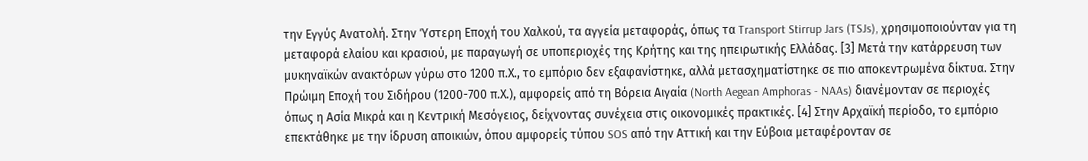την Εγγύς Ανατολή. Στην Ύστερη Εποχή του Χαλκού, τα αγγεία μεταφοράς, όπως τα Transport Stirrup Jars (TSJs), χρησιμοποιούνταν για τη μεταφορά ελαίου και κρασιού, με παραγωγή σε υποπεριοχές της Κρήτης και της ηπειρωτικής Ελλάδας. [3] Μετά την κατάρρευση των μυκηναϊκών ανακτόρων γύρω στο 1200 π.Χ., το εμπόριο δεν εξαφανίστηκε, αλλά μετασχηματίστηκε σε πιο αποκεντρωμένα δίκτυα. Στην Πρώιμη Εποχή του Σιδήρου (1200-700 π.Χ.), αμφορείς από τη Βόρεια Αιγαία (North Aegean Amphoras - NAAs) διανέμονταν σε περιοχές όπως η Ασία Μικρά και η Κεντρική Μεσόγειος, δείχνοντας συνέχεια στις οικονομικές πρακτικές. [4] Στην Αρχαϊκή περίοδο, το εμπόριο επεκτάθηκε με την ίδρυση αποικιών, όπου αμφορείς τύπου SOS από την Αττική και την Εύβοια μεταφέρονταν σε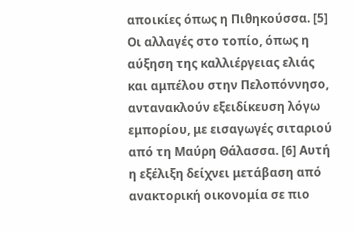αποικίες όπως η Πιθηκούσσα. [5] Οι αλλαγές στο τοπίο, όπως η αύξηση της καλλιέργειας ελιάς και αμπέλου στην Πελοπόννησο, αντανακλούν εξειδίκευση λόγω εμπορίου, με εισαγωγές σιταριού από τη Μαύρη Θάλασσα. [6] Αυτή η εξέλιξη δείχνει μετάβαση από ανακτορική οικονομία σε πιο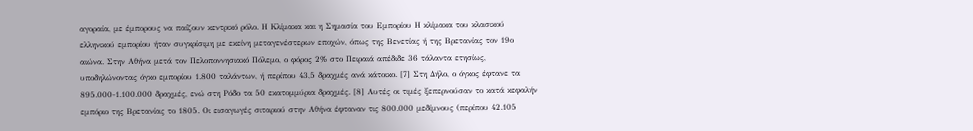αγοραία, με έμπορους να παίζουν κεντρικό ρόλο. Η Κλίμακα και η Σημασία του Εμπορίου Η κλίμακα του κλασικού ελληνικού εμπορίου ήταν συγκρίσιμη με εκείνη μεταγενέστερων εποχών, όπως της Βενετίας ή της Βρετανίας τον 19ο αιώνα. Στην Αθήνα μετά τον Πελοποννησιακό Πόλεμο, ο φόρος 2% στο Πειραιά απέδιδε 36 τάλαντα ετησίως, υποδηλώνοντας όγκο εμπορίου 1.800 ταλάντων, ή περίπου 43,5 δραχμές ανά κάτοικο. [7] Στη Δήλο, ο όγκος έφτανε τα 895.000-1.100.000 δραχμές, ενώ στη Ρόδο τα 50 εκατομμύρια δραχμές. [8] Αυτές οι τιμές ξεπερνούσαν το κατά κεφαλήν εμπόριο της Βρετανίας το 1805. Οι εισαγωγές σιταριού στην Αθήνα έφταναν τις 800.000 μεδίμνους (περίπου 42.105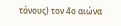τόνους) τον 4ο αιώνα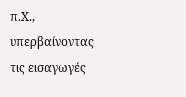π.Χ., υπερβαίνοντας τις εισαγωγές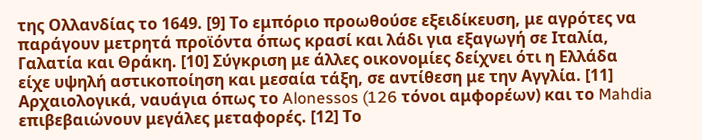της Ολλανδίας το 1649. [9] Το εμπόριο προωθούσε εξειδίκευση, με αγρότες να παράγουν μετρητά προϊόντα όπως κρασί και λάδι για εξαγωγή σε Ιταλία, Γαλατία και Θράκη. [10] Σύγκριση με άλλες οικονομίες δείχνει ότι η Ελλάδα είχε υψηλή αστικοποίηση και μεσαία τάξη, σε αντίθεση με την Αγγλία. [11] Αρχαιολογικά, ναυάγια όπως το Alonessos (126 τόνοι αμφορέων) και το Mahdia επιβεβαιώνουν μεγάλες μεταφορές. [12] Το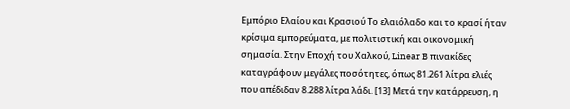Εμπόριο Ελαίου και Κρασιού Το ελαιόλαδο και το κρασί ήταν κρίσιμα εμπορεύματα, με πολιτιστική και οικονομική σημασία. Στην Εποχή του Χαλκού, Linear B πινακίδες καταγράφουν μεγάλες ποσότητες, όπως 81.261 λίτρα ελιές που απέδιδαν 8.288 λίτρα λάδι. [13] Μετά την κατάρρευση, η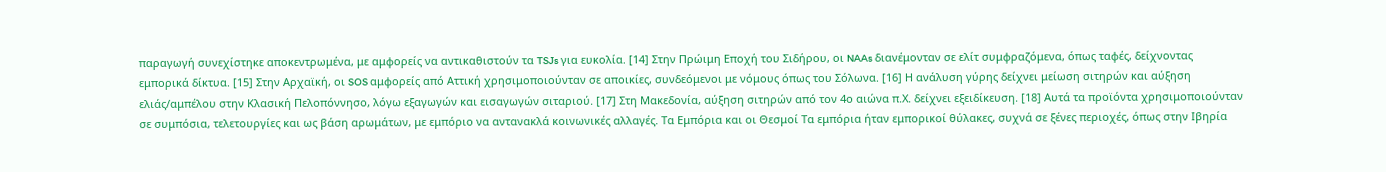παραγωγή συνεχίστηκε αποκεντρωμένα, με αμφορείς να αντικαθιστούν τα TSJs για ευκολία. [14] Στην Πρώιμη Εποχή του Σιδήρου, οι NAAs διανέμονταν σε ελίτ συμφραζόμενα, όπως ταφές, δείχνοντας εμπορικά δίκτυα. [15] Στην Αρχαϊκή, οι SOS αμφορείς από Αττική χρησιμοποιούνταν σε αποικίες, συνδεόμενοι με νόμους όπως του Σόλωνα. [16] Η ανάλυση γύρης δείχνει μείωση σιτηρών και αύξηση ελιάς/αμπέλου στην Κλασική Πελοπόννησο, λόγω εξαγωγών και εισαγωγών σιταριού. [17] Στη Μακεδονία, αύξηση σιτηρών από τον 4ο αιώνα π.Χ. δείχνει εξειδίκευση. [18] Αυτά τα προϊόντα χρησιμοποιούνταν σε συμπόσια, τελετουργίες και ως βάση αρωμάτων, με εμπόριο να αντανακλά κοινωνικές αλλαγές. Τα Εμπόρια και οι Θεσμοί Τα εμπόρια ήταν εμπορικοί θύλακες, συχνά σε ξένες περιοχές, όπως στην Ιβηρία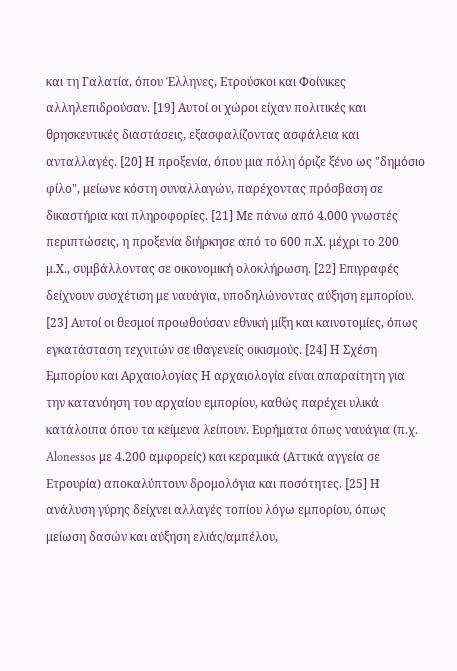και τη Γαλατία, όπου Έλληνες, Ετρούσκοι και Φοίνικες αλληλεπιδρούσαν. [19] Αυτοί οι χώροι είχαν πολιτικές και θρησκευτικές διαστάσεις, εξασφαλίζοντας ασφάλεια και ανταλλαγές. [20] Η προξενία, όπου μια πόλη όριζε ξένο ως "δημόσιο φίλο", μείωνε κόστη συναλλαγών, παρέχοντας πρόσβαση σε δικαστήρια και πληροφορίες. [21] Με πάνω από 4.000 γνωστές περιπτώσεις, η προξενία διήρκησε από το 600 π.Χ. μέχρι το 200 μ.Χ., συμβάλλοντας σε οικονομική ολοκλήρωση. [22] Επιγραφές δείχνουν συσχέτιση με ναυάγια, υποδηλώνοντας αύξηση εμπορίου. [23] Αυτοί οι θεσμοί προωθούσαν εθνική μίξη και καινοτομίες, όπως εγκατάσταση τεχνιτών σε ιθαγενείς οικισμούς. [24] Η Σχέση Εμπορίου και Αρχαιολογίας Η αρχαιολογία είναι απαραίτητη για την κατανόηση του αρχαίου εμπορίου, καθώς παρέχει υλικά κατάλοιπα όπου τα κείμενα λείπουν. Ευρήματα όπως ναυάγια (π.χ. Alonessos με 4.200 αμφορείς) και κεραμικά (Αττικά αγγεία σε Ετρουρία) αποκαλύπτουν δρομολόγια και ποσότητες. [25] Η ανάλυση γύρης δείχνει αλλαγές τοπίου λόγω εμπορίου, όπως μείωση δασών και αύξηση ελιάς/αμπέλου,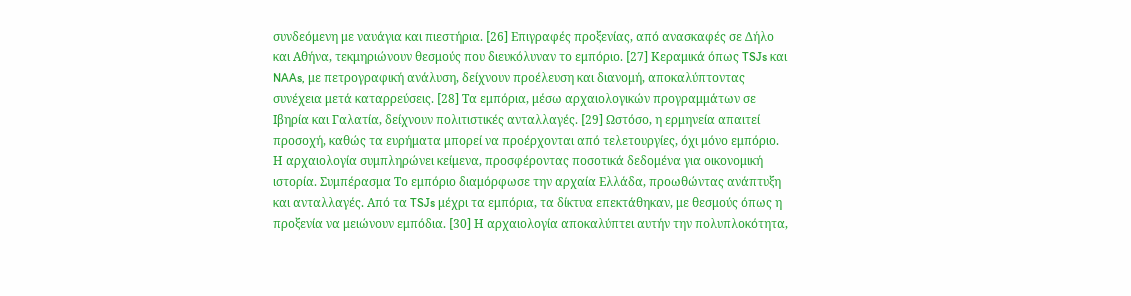συνδεόμενη με ναυάγια και πιεστήρια. [26] Επιγραφές προξενίας, από ανασκαφές σε Δήλο και Αθήνα, τεκμηριώνουν θεσμούς που διευκόλυναν το εμπόριο. [27] Κεραμικά όπως TSJs και NAAs, με πετρογραφική ανάλυση, δείχνουν προέλευση και διανομή, αποκαλύπτοντας συνέχεια μετά καταρρεύσεις. [28] Τα εμπόρια, μέσω αρχαιολογικών προγραμμάτων σε Ιβηρία και Γαλατία, δείχνουν πολιτιστικές ανταλλαγές. [29] Ωστόσο, η ερμηνεία απαιτεί προσοχή, καθώς τα ευρήματα μπορεί να προέρχονται από τελετουργίες, όχι μόνο εμπόριο. Η αρχαιολογία συμπληρώνει κείμενα, προσφέροντας ποσοτικά δεδομένα για οικονομική ιστορία. Συμπέρασμα Το εμπόριο διαμόρφωσε την αρχαία Ελλάδα, προωθώντας ανάπτυξη και ανταλλαγές. Από τα TSJs μέχρι τα εμπόρια, τα δίκτυα επεκτάθηκαν, με θεσμούς όπως η προξενία να μειώνουν εμπόδια. [30] Η αρχαιολογία αποκαλύπτει αυτήν την πολυπλοκότητα,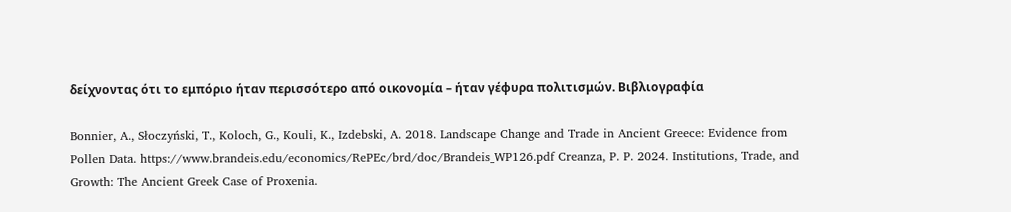δείχνοντας ότι το εμπόριο ήταν περισσότερο από οικονομία – ήταν γέφυρα πολιτισμών. Βιβλιογραφία

Bonnier, A., Słoczyński, T., Koloch, G., Kouli, K., Izdebski, A. 2018. Landscape Change and Trade in Ancient Greece: Evidence from Pollen Data. https://www.brandeis.edu/economics/RePEc/brd/doc/Brandeis_WP126.pdf Creanza, P. P. 2024. Institutions, Trade, and Growth: The Ancient Greek Case of Proxenia.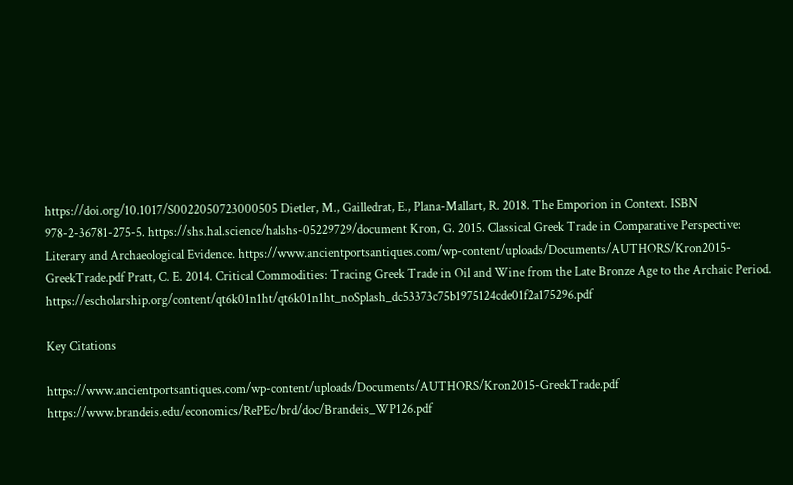https://doi.org/10.1017/S0022050723000505 Dietler, M., Gailledrat, E., Plana-Mallart, R. 2018. The Emporion in Context. ISBN 978-2-36781-275-5. https://shs.hal.science/halshs-05229729/document Kron, G. 2015. Classical Greek Trade in Comparative Perspective: Literary and Archaeological Evidence. https://www.ancientportsantiques.com/wp-content/uploads/Documents/AUTHORS/Kron2015-GreekTrade.pdf Pratt, C. E. 2014. Critical Commodities: Tracing Greek Trade in Oil and Wine from the Late Bronze Age to the Archaic Period. https://escholarship.org/content/qt6k01n1ht/qt6k01n1ht_noSplash_dc53373c75b1975124cde01f2a175296.pdf

Key Citations

https://www.ancientportsantiques.com/wp-content/uploads/Documents/AUTHORS/Kron2015-GreekTrade.pdf https://www.brandeis.edu/economics/RePEc/brd/doc/Brandeis_WP126.pdf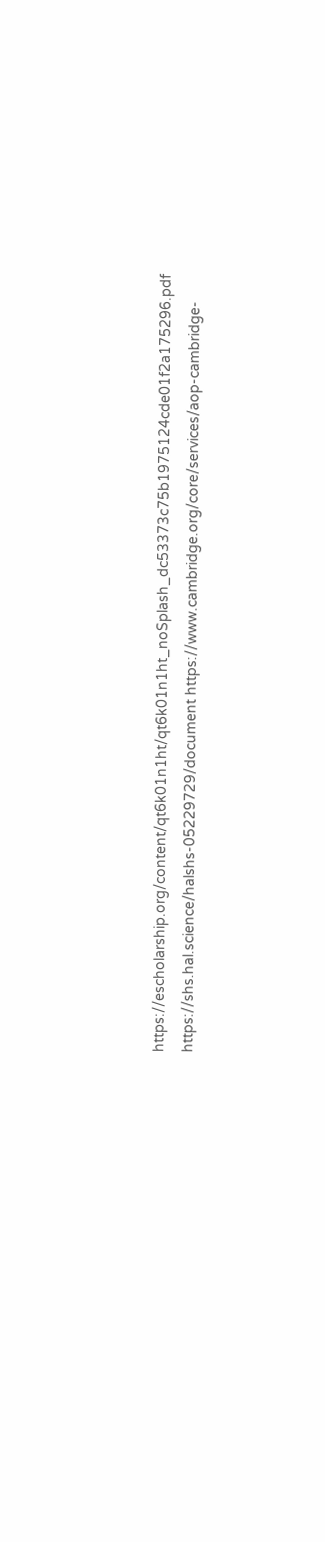https://escholarship.org/content/qt6k01n1ht/qt6k01n1ht_noSplash_dc53373c75b1975124cde01f2a175296.pdf https://shs.hal.science/halshs-05229729/document https://www.cambridge.org/core/services/aop-cambridge-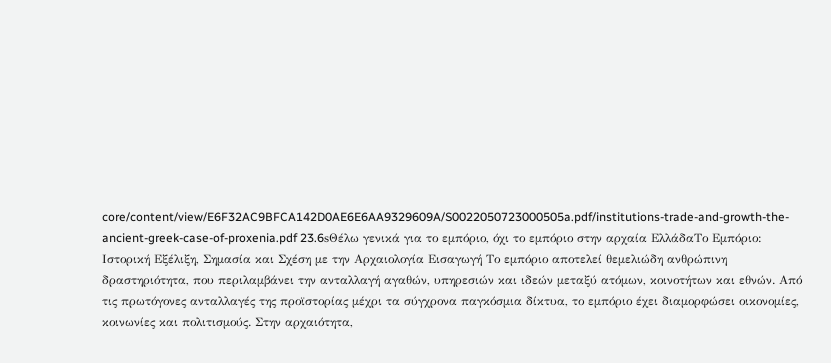core/content/view/E6F32AC9BFCA142D0AE6E6AA9329609A/S0022050723000505a.pdf/institutions-trade-and-growth-the-ancient-greek-case-of-proxenia.pdf 23.6sΘέλω γενικά για το εμπόριο, όχι το εμπόριο στην αρχαία ΕλλάδαΤο Εμπόριο: Ιστορική Εξέλιξη, Σημασία και Σχέση με την Αρχαιολογία Εισαγωγή Το εμπόριο αποτελεί θεμελιώδη ανθρώπινη δραστηριότητα, που περιλαμβάνει την ανταλλαγή αγαθών, υπηρεσιών και ιδεών μεταξύ ατόμων, κοινοτήτων και εθνών. Από τις πρωτόγονες ανταλλαγές της προϊστορίας μέχρι τα σύγχρονα παγκόσμια δίκτυα, το εμπόριο έχει διαμορφώσει οικονομίες, κοινωνίες και πολιτισμούς. Στην αρχαιότητα,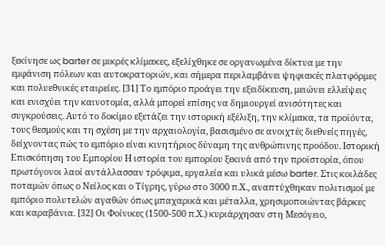ξεκίνησε ως barter σε μικρές κλίμακες, εξελίχθηκε σε οργανωμένα δίκτυα με την εμφάνιση πόλεων και αυτοκρατοριών, και σήμερα περιλαμβάνει ψηφιακές πλατφόρμες και πολυεθνικές εταιρείες. [31] Το εμπόριο προάγει την εξειδίκευση, μειώνει ελλείψεις και ενισχύει την καινοτομία, αλλά μπορεί επίσης να δημιουργεί ανισότητες και συγκρούσεις. Αυτό το δοκίμιο εξετάζει την ιστορική εξέλιξη, την κλίμακα, τα προϊόντα, τους θεσμούς και τη σχέση με την αρχαιολογία, βασισμένο σε ανοιχτές διεθνείς πηγές, δείχνοντας πώς το εμπόριο είναι κινητήριος δύναμη της ανθρώπινης προόδου. Ιστορική Επισκόπηση του Εμπορίου Η ιστορία του εμπορίου ξεκινά από την προϊστορία, όπου πρωτόγονοι λαοί αντάλλασσαν τρόφιμα, εργαλεία και υλικά μέσω barter. Στις κοιλάδες ποταμών όπως ο Νείλος και ο Τίγρης, γύρω στο 3000 π.Χ., αναπτύχθηκαν πολιτισμοί με εμπόριο πολυτελών αγαθών όπως μπαχαρικά και μέταλλα, χρησιμοποιώντας βάρκες και καραβάνια. [32] Οι Φοίνικες (1500-500 π.Χ.) κυριάρχησαν στη Μεσόγειο,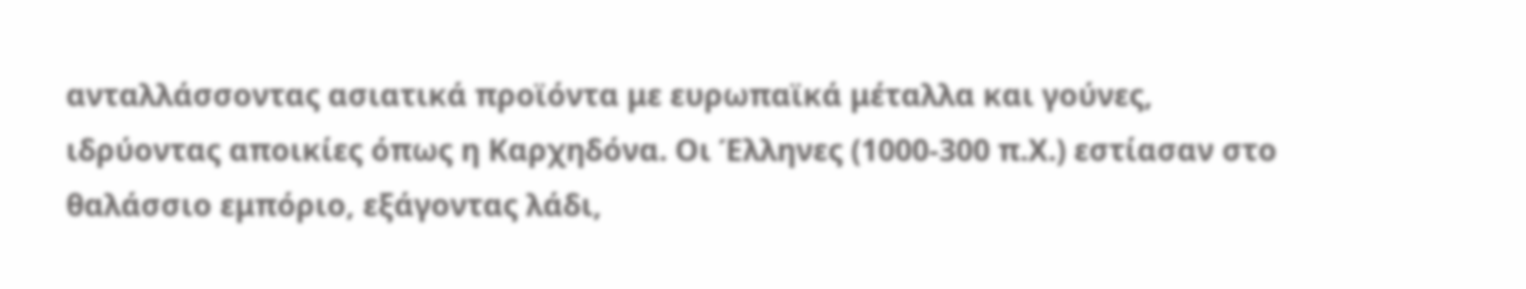ανταλλάσσοντας ασιατικά προϊόντα με ευρωπαϊκά μέταλλα και γούνες, ιδρύοντας αποικίες όπως η Καρχηδόνα. Οι Έλληνες (1000-300 π.Χ.) εστίασαν στο θαλάσσιο εμπόριο, εξάγοντας λάδι,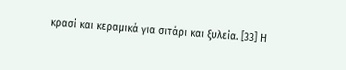κρασί και κεραμικά για σιτάρι και ξυλεία. [33] Η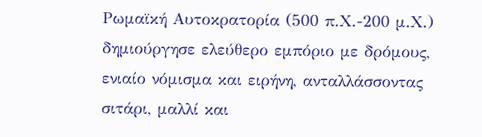Ρωμαϊκή Αυτοκρατορία (500 π.Χ.-200 μ.Χ.) δημιούργησε ελεύθερο εμπόριο με δρόμους, ενιαίο νόμισμα και ειρήνη, ανταλλάσσοντας σιτάρι, μαλλί και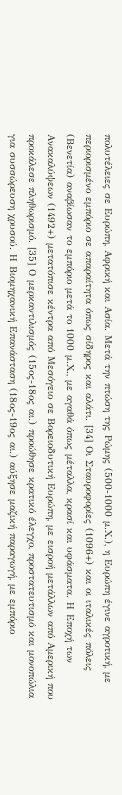πολυτέλειες σε Ευρώπη, Αφρική και Ασία. Μετά την πτώση της Ρώμης (500-1000 μ.Χ.), η Ευρώπη έγινε αγροτική, με περιορισμένο εμπόριο σε απαραίτητα όπως σίδηρος και αλάτι. [34] Οι Σταυροφορίες (1096+) και οι ιταλικές πόλεις (Βενετία) αναβίωσαν το εμπόριο μετά το 1000 μ.Χ., με αγαθά όπως μέταλλα, κρασί και υφάσματα. Η Εποχή των Ανακαλύψεων (1492+) μετατόπισε κέντρα από Μεσόγειο σε Βορειοδυτική Ευρώπη, με εισροή μετάλλων από Αμερική που προκάλεσε πληθωρισμό. [35] Ο μερκαντιλισμός (15ος-18ος αι.) προώθησε κρατικό έλεγχο, προστατευτισμό και μονοπώλια για συσσώρευση χρυσού. Η Βιομηχανική Επανάσταση (18ος-19ος αι.) αύξησε μαζική παραγωγή, με εμπόριο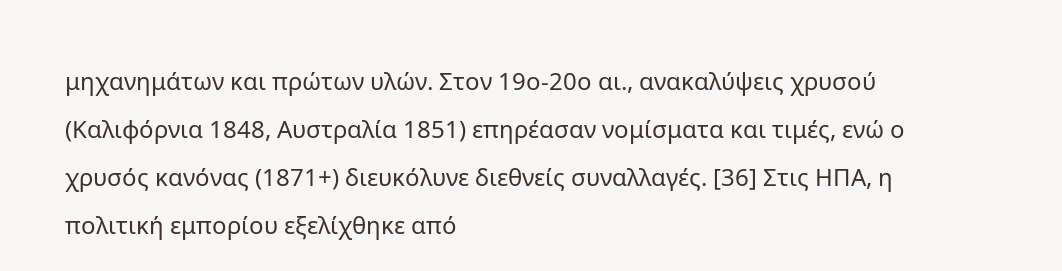μηχανημάτων και πρώτων υλών. Στον 19ο-20ο αι., ανακαλύψεις χρυσού (Καλιφόρνια 1848, Αυστραλία 1851) επηρέασαν νομίσματα και τιμές, ενώ ο χρυσός κανόνας (1871+) διευκόλυνε διεθνείς συναλλαγές. [36] Στις ΗΠΑ, η πολιτική εμπορίου εξελίχθηκε από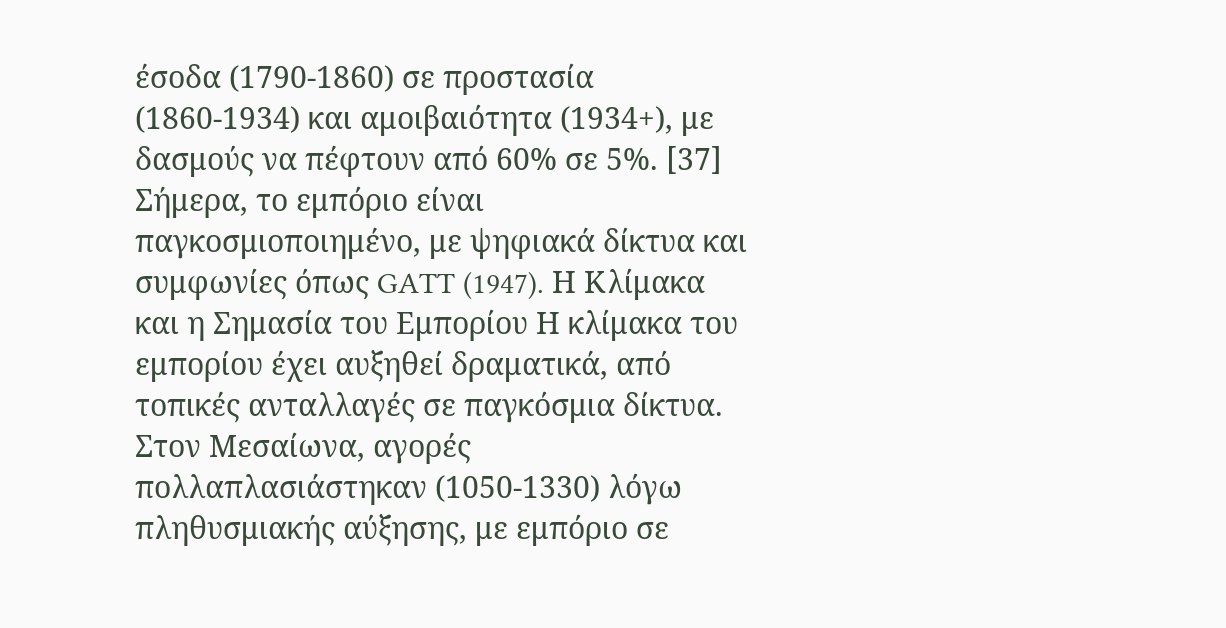έσοδα (1790-1860) σε προστασία (1860-1934) και αμοιβαιότητα (1934+), με δασμούς να πέφτουν από 60% σε 5%. [37] Σήμερα, το εμπόριο είναι παγκοσμιοποιημένο, με ψηφιακά δίκτυα και συμφωνίες όπως GATT (1947). Η Κλίμακα και η Σημασία του Εμπορίου Η κλίμακα του εμπορίου έχει αυξηθεί δραματικά, από τοπικές ανταλλαγές σε παγκόσμια δίκτυα. Στον Μεσαίωνα, αγορές πολλαπλασιάστηκαν (1050-1330) λόγω πληθυσμιακής αύξησης, με εμπόριο σε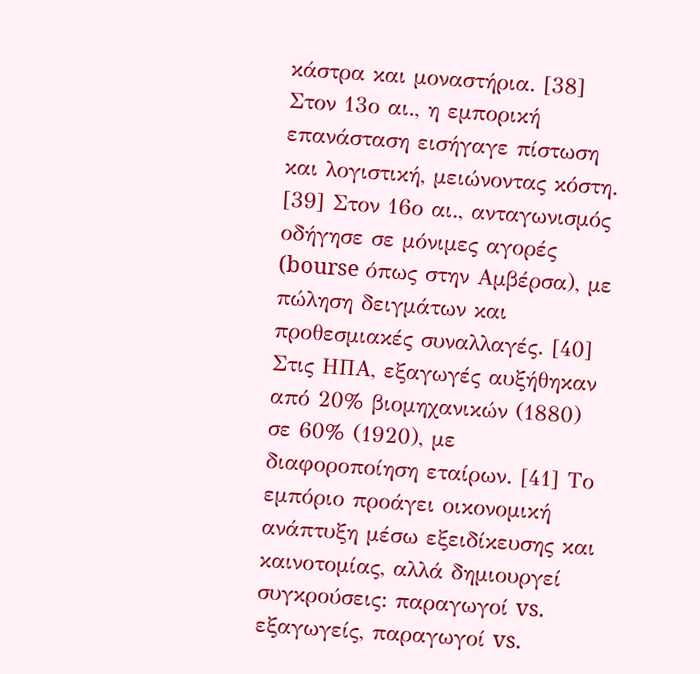κάστρα και μοναστήρια. [38] Στον 13ο αι., η εμπορική επανάσταση εισήγαγε πίστωση και λογιστική, μειώνοντας κόστη. [39] Στον 16ο αι., ανταγωνισμός οδήγησε σε μόνιμες αγορές (bourse όπως στην Αμβέρσα), με πώληση δειγμάτων και προθεσμιακές συναλλαγές. [40] Στις ΗΠΑ, εξαγωγές αυξήθηκαν από 20% βιομηχανικών (1880) σε 60% (1920), με διαφοροποίηση εταίρων. [41] Το εμπόριο προάγει οικονομική ανάπτυξη μέσω εξειδίκευσης και καινοτομίας, αλλά δημιουργεί συγκρούσεις: παραγωγοί vs. εξαγωγείς, παραγωγοί vs.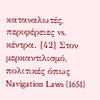καταναλωτές, περιφέρειες vs. κέντρα. [42] Στον μερκαντιλισμό, πολιτικές όπως Navigation Laws (1651)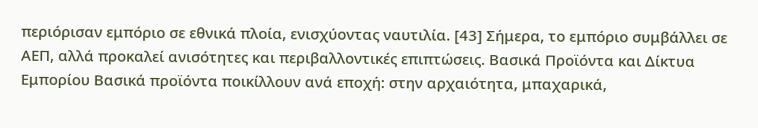περιόρισαν εμπόριο σε εθνικά πλοία, ενισχύοντας ναυτιλία. [43] Σήμερα, το εμπόριο συμβάλλει σε ΑΕΠ, αλλά προκαλεί ανισότητες και περιβαλλοντικές επιπτώσεις. Βασικά Προϊόντα και Δίκτυα Εμπορίου Βασικά προϊόντα ποικίλλουν ανά εποχή: στην αρχαιότητα, μπαχαρικά,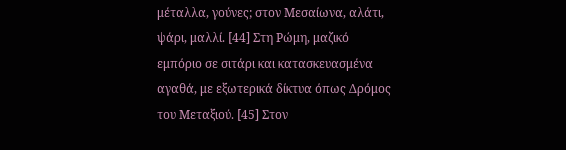μέταλλα, γούνες; στον Μεσαίωνα, αλάτι, ψάρι, μαλλί. [44] Στη Ρώμη, μαζικό εμπόριο σε σιτάρι και κατασκευασμένα αγαθά, με εξωτερικά δίκτυα όπως Δρόμος του Μεταξιού. [45] Στον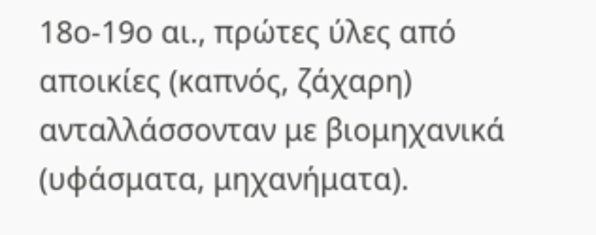18ο-19ο αι., πρώτες ύλες από αποικίες (καπνός, ζάχαρη) ανταλλάσσονταν με βιομηχανικά (υφάσματα, μηχανήματα).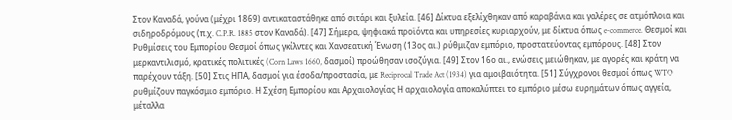Στον Καναδά, γούνα (μέχρι 1869) αντικαταστάθηκε από σιτάρι και ξυλεία. [46] Δίκτυα εξελίχθηκαν από καραβάνια και γαλέρες σε ατμόπλοια και σιδηροδρόμους (π.χ. C.P.R. 1885 στον Καναδά). [47] Σήμερα, ψηφιακά προϊόντα και υπηρεσίες κυριαρχούν, με δίκτυα όπως e-commerce. Θεσμοί και Ρυθμίσεις του Εμπορίου Θεσμοί όπως γκίλντες και Χανσεατική Ένωση (13ος αι.) ρύθμιζαν εμπόριο, προστατεύοντας εμπόρους. [48] Στον μερκαντιλισμό, κρατικές πολιτικές (Corn Laws 1660, δασμοί) προώθησαν ισοζύγια. [49] Στον 16ο αι., ενώσεις μειώθηκαν, με αγορές και κράτη να παρέχουν τάξη. [50] Στις ΗΠΑ, δασμοί για έσοδα/προστασία, με Reciprocal Trade Act (1934) για αμοιβαιότητα. [51] Σύγχρονοι θεσμοί όπως WTO ρυθμίζουν παγκόσμιο εμπόριο. Η Σχέση Εμπορίου και Αρχαιολογίας Η αρχαιολογία αποκαλύπτει το εμπόριο μέσω ευρημάτων όπως αγγεία, μέταλλα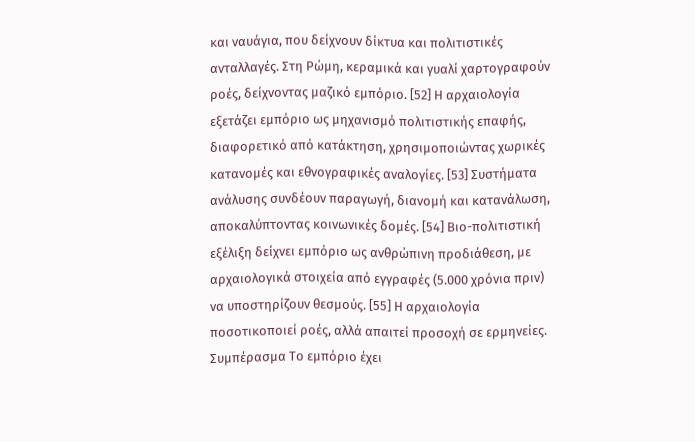και ναυάγια, που δείχνουν δίκτυα και πολιτιστικές ανταλλαγές. Στη Ρώμη, κεραμικά και γυαλί χαρτογραφούν ροές, δείχνοντας μαζικό εμπόριο. [52] Η αρχαιολογία εξετάζει εμπόριο ως μηχανισμό πολιτιστικής επαφής, διαφορετικό από κατάκτηση, χρησιμοποιώντας χωρικές κατανομές και εθνογραφικές αναλογίες. [53] Συστήματα ανάλυσης συνδέουν παραγωγή, διανομή και κατανάλωση, αποκαλύπτοντας κοινωνικές δομές. [54] Βιο-πολιτιστική εξέλιξη δείχνει εμπόριο ως ανθρώπινη προδιάθεση, με αρχαιολογικά στοιχεία από εγγραφές (5.000 χρόνια πριν) να υποστηρίζουν θεσμούς. [55] Η αρχαιολογία ποσοτικοποιεί ροές, αλλά απαιτεί προσοχή σε ερμηνείες. Συμπέρασμα Το εμπόριο έχει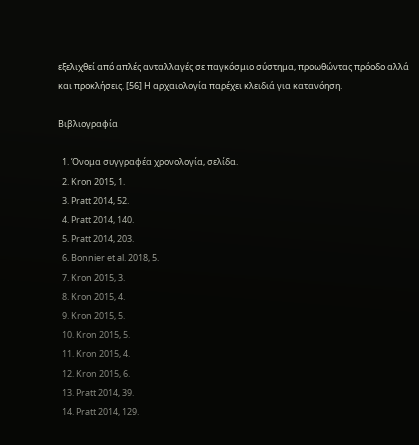εξελιχθεί από απλές ανταλλαγές σε παγκόσμιο σύστημα, προωθώντας πρόοδο αλλά και προκλήσεις. [56] Η αρχαιολογία παρέχει κλειδιά για κατανόηση.

Βιβλιογραφία

  1. Όνομα συγγραφέα χρονολογία, σελίδα.
  2. Kron 2015, 1.
  3. Pratt 2014, 52.
  4. Pratt 2014, 140.
  5. Pratt 2014, 203.
  6. Bonnier et al. 2018, 5.
  7. Kron 2015, 3.
  8. Kron 2015, 4.
  9. Kron 2015, 5.
  10. Kron 2015, 5.
  11. Kron 2015, 4.
  12. Kron 2015, 6.
  13. Pratt 2014, 39.
  14. Pratt 2014, 129.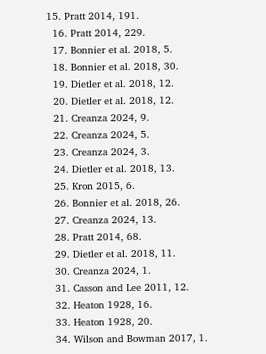15. Pratt 2014, 191.
  16. Pratt 2014, 229.
  17. Bonnier et al. 2018, 5.
  18. Bonnier et al. 2018, 30.
  19. Dietler et al. 2018, 12.
  20. Dietler et al. 2018, 12.
  21. Creanza 2024, 9.
  22. Creanza 2024, 5.
  23. Creanza 2024, 3.
  24. Dietler et al. 2018, 13.
  25. Kron 2015, 6.
  26. Bonnier et al. 2018, 26.
  27. Creanza 2024, 13.
  28. Pratt 2014, 68.
  29. Dietler et al. 2018, 11.
  30. Creanza 2024, 1.
  31. Casson and Lee 2011, 12.
  32. Heaton 1928, 16.
  33. Heaton 1928, 20.
  34. Wilson and Bowman 2017, 1.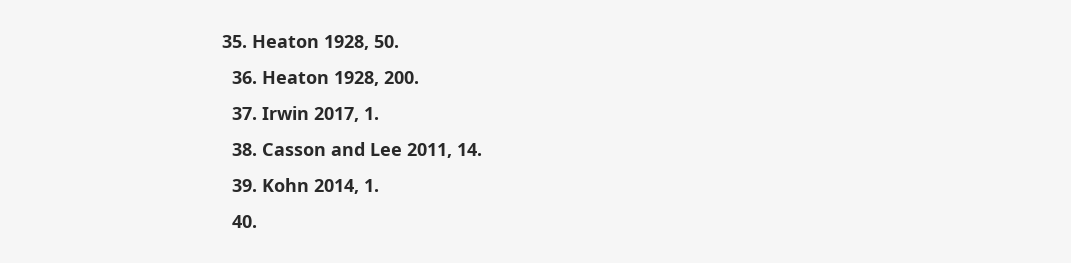35. Heaton 1928, 50.
  36. Heaton 1928, 200.
  37. Irwin 2017, 1.
  38. Casson and Lee 2011, 14.
  39. Kohn 2014, 1.
  40.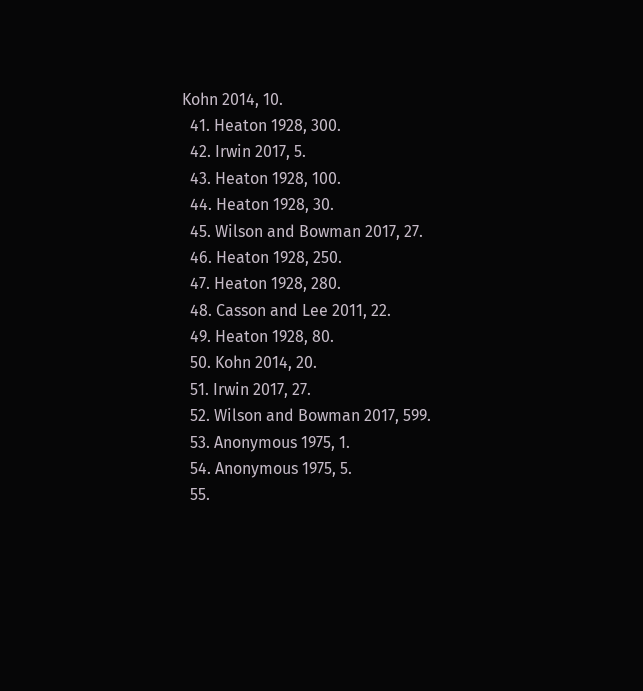Kohn 2014, 10.
  41. Heaton 1928, 300.
  42. Irwin 2017, 5.
  43. Heaton 1928, 100.
  44. Heaton 1928, 30.
  45. Wilson and Bowman 2017, 27.
  46. Heaton 1928, 250.
  47. Heaton 1928, 280.
  48. Casson and Lee 2011, 22.
  49. Heaton 1928, 80.
  50. Kohn 2014, 20.
  51. Irwin 2017, 27.
  52. Wilson and Bowman 2017, 599.
  53. Anonymous 1975, 1.
  54. Anonymous 1975, 5.
  55.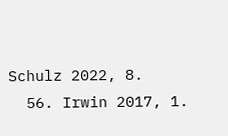Schulz 2022, 8.
  56. Irwin 2017, 1.